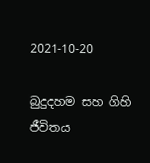2021-10-20

බුදුදහම සහ ගිහි ජීවිතය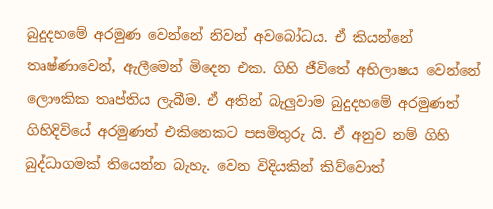බුදුදහමේ අරමුණ වෙන්නේ නිවන් අවබෝධය. ඒ කියන්නේ තෘෂ්ණාවෙන්, ඇලීමෙන් මිදෙන එක. ගිහි ජීවිතේ අභිලාෂය වෙන්නේ ලොෟකික තෘප්තිය ලැබීම. ඒ අතින් බැලුවාම බුදුදහමේ අරමුණත් ගිහිදිවියේ අරමුණත් එකිනෙකට පසමිතුරු යි. ඒ අනුව නම් ගිහි බුද්ධාගමක් තියෙන්න බැහැ. වෙන විදියකින් කිව්වොත්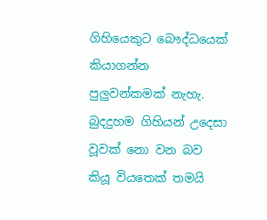ගිහියෙකුට බෞද්ධයෙක් කියාගන්න පුලුවන්කමක් නැහැ. බුදදුහම ගිහියන් උදෙසා වූවක් නො වන බව කියූ වියතෙක් තමයි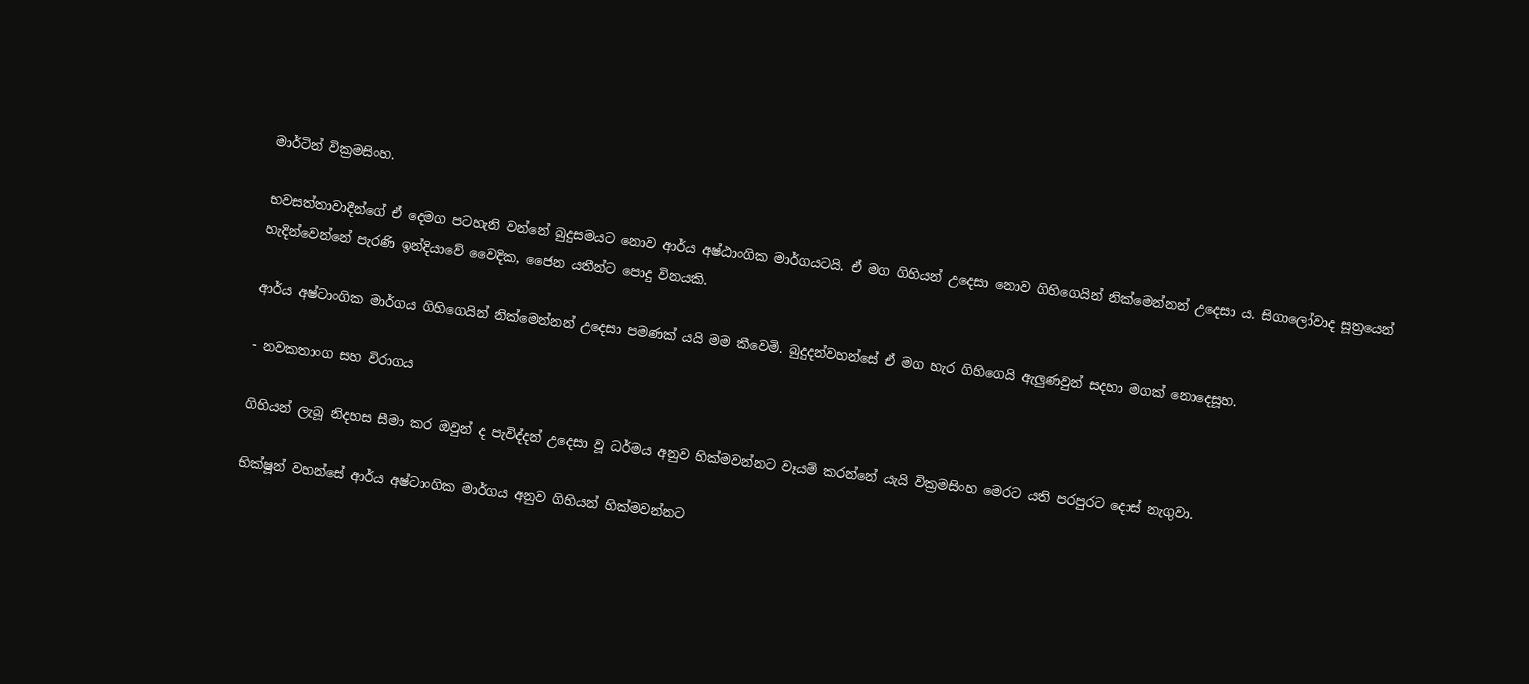මාර්ටින් වික්‍රමසිංහ.

භවසත්තාවාදීන්ගේ ඒ දෙමග පටහැනි වන්නේ බුදුසමයට නොව ආර්ය අෂ්ඨාංගික මාර්ගයටයි. ඒ මග ගිහියන් උදෙසා නොව ගිහිගෙයින් නික්මෙන්නන් උදෙසා ය. සිගාලෝවාද සූත්‍රයෙන් හැදින්වෙන්නේ පැරණි ඉන්දියාවේ වෛදික, ජෛන යතීන්ට පොදු විනයකි.

ආර්ය අෂ්ටාංගික මාර්ගය ගිහිගෙයින් නික්මෙන්නන් උදෙසා පමණක් යයි මම කීවෙමි. බුදුදන්වහන්සේ ඒ මග හැර ගිහිගෙයි ඇලුණවුන් සදහා මගක් නොදෙසූහ.

- නවකතාංග සහ විරාගය

ගිහියන් ලැබූ නිදහස සීමා කර ඔවුන් ද පැවිද්දන් උදෙසා වූ ධර්මය අනුව හික්මවන්නට වෑයම් කරන්නේ යැයි වික්‍රමසිංහ මෙරට යති පරපුරට දොස් නැගුවා.

භික්ෂූන් වහන්සේ ආර්ය අෂ්ටාංගික මාර්ගය අනුව ගිහියන් හික්මවන්නට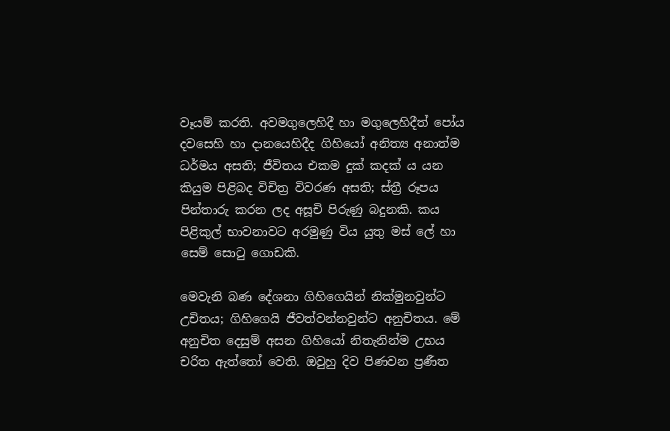වෑයම් කරති. අවමගුලෙහිදී හා මගුලෙහිදීත් පෝය දවසෙහි හා දානයෙහිදීද ගිහියෝ අනිත්‍ය අනාත්ම ධර්මය අසති; ජීවිතය එකම දුක් කදක් ය යන කියුම පිළිබද විචිත්‍ර විවරණ අසති; ස්ත්‍රී රූපය පින්තාරු කරන ලද අසූචි පිරුණු බදුනකි. කය පිළිකුල් භාවනාවට අරමුණු විය යුතු මස් ලේ හා සෙම් සොටු ගොඩකි.

මෙවැනි බණ දේශනා ගිහිගෙයින් නික්මුනවුන්ට උචිතය; ගිහිගෙයි ජීවත්වන්නවුන්ට අනුචිතය. මේ අනුචිත දෙසුම් අසන ගිහියෝ නිතැනින්ම උභය චරිත ඇත්තෝ වෙති. ඔවුහු දිව පිණවන ප්‍රණීත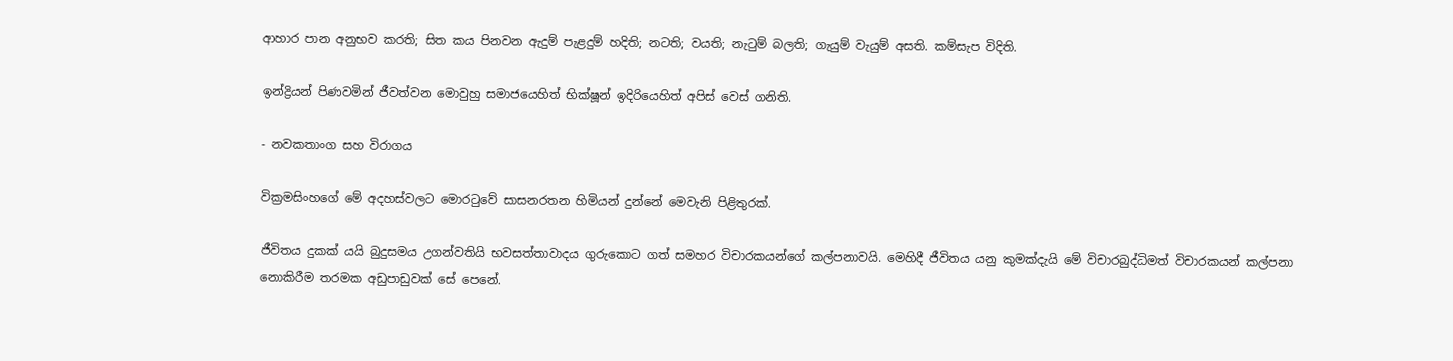ආහාර පාන අනුභව කරති; සිත කය පිනවන ඇදුම් පැළදුම් හදිති; නටති; වයති; නැටුම් බලති; ගැයුම් වැයුම් අසති. කම්සැප විදිති.

ඉන්ද්‍රියන් පිණවමින් ජීවත්වන මොවුහු සමාජයෙහිත් භික්ෂූන් ඉදිරියෙහිත් අපිස් වෙස් ගනිති.

- නවකතාංග සහ විරාගය

වික්‍රමසිංහගේ මේ අදහස්වලට මොරටුවේ සාසනරතන හිමියන් දුන්නේ මෙවැනි පිළිතුරක්.

ජීවිතය දුකක් යයි බුදුසමය උගන්වතියි භවසත්තාවාදය ගුරුකොට ගත් සමහර විචාරකයන්ගේ කල්පනාවයි. මෙහිදී ජීවිතය යනු කුමක්දැයි මේ විචාරබුද්ධිමත් විචාරකයන් කල්පනා නොකිරීම තරමක අඩුපාඩුවක් සේ පෙනේ.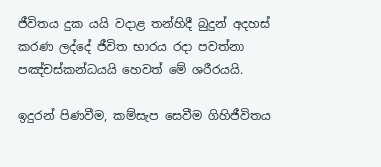ජීවිතය දුක යයි වදාළ තන්හිදී බුදුන් අදහස් කරණ ලද්දේ ජීවිත භාරය රදා පවත්නා පඤ්චස්කන්ධයයි හෙවත් මේ ශරීරයයි.

ඉදුරන් පිණවීම, කම්සැප සෙවීම ගිහිජීවිතය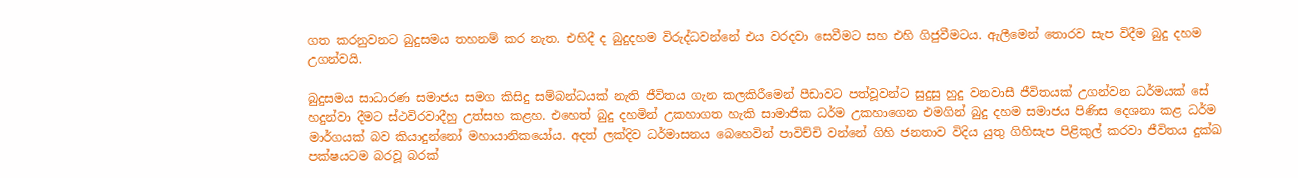ගත කරනුවනට බුදුසමය තහනම් කර නැත. එහිදී ද බුදුදහම විරුද්ධවන්නේ එය වරදවා සෙවීමට සහ එහි ගිජුවීමටය. ඇලීමෙන් තොරව සැප විදීම බුදු දහම උගන්වයි.

බුදුසමය සාධාරණ සමාජය සමග කිසිදු සම්බන්ධයක් නැති ජීවිතය ගැන කලකිරීමෙන් පීඩාවට පත්වූවන්ට සුදුසු හුදු වනවාසී ජීවිතයක් උගන්වන ධර්මයක් සේ හදුන්වා දීමට ස්ථවිරවාදීහු උත්සහ කළහ. එහෙත් බුදු දහමින් උකහාගත හැකි සාමාජික ධර්ම උකහාගෙන එමගින් බුදු දහම සමාජය පිණිස දෙශනා කළ ධර්ම මාර්ගයක් බව කියාදුන්නෝ මහායානිකයෝය. අදත් ලක්දිව ධර්මාසනය බෙහෙවින් පාවිච්චි වන්නේ ගිහි ජනතාව විදිය යුතු ගිහිසැප පිළිකුල් කරවා ජීවිතය දුක්ඛ පක්ෂයටම බරවූ බරක්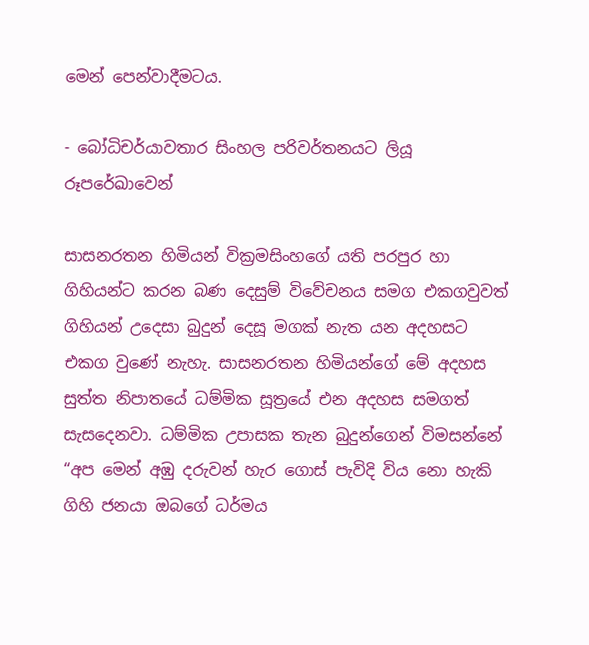මෙන් පෙන්වාදීමටය.

- බෝධිචර්යාවතාර සිංහල පරිවර්තනයට ලියූ රූපරේඛාවෙන්

සාසනරතන හිමියන් වික්‍රමසිංහගේ යති පරපුර හා ගිහියන්ට කරන බණ දෙසුම් විවේචනය සමග එකගවුවත් ගිහියන් උදෙසා බුදුන් දෙසූ මගක් නැත යන අදහසට එකග වුණේ නැහැ. සාසනරතන හිමියන්ගේ මේ අදහස සුත්ත නිපාතයේ ධම්මික සූත්‍රයේ එන අදහස සමගත් සැසදෙනවා. ධම්මික උපාසක තැන බුදුන්ගෙන් විමසන්නේ “අප මෙන් අඹු දරුවන් හැර ගොස් පැවිදි විය නො හැකි ගිහි ජනයා ඔබගේ ධර්මය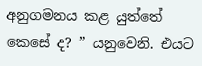අනුගමනය කළ යුත්තේ කෙසේ ද? ” යනුවෙනි. එයට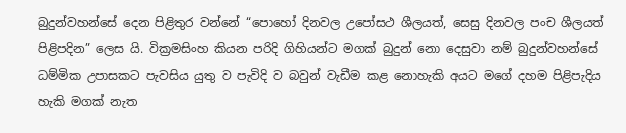බුදුන්වහන්සේ දෙන පිළිතුර වන්නේ “පොහෝ දිනවල උපෝසථ ශීලයත්, සෙසු දිනවල පංච ශීලයත් පිළිපදින” ලෙස යි. වික්‍රමසිංහ කියන පරිදි ගිහියන්ට මගක් බුදුන් නො දෙසුවා නම් බුදුන්වහන්සේ ධම්මික උපාසකට පැවසිය යුතු ව පැවිදි ව බවුන් වැඩීම කළ නොහැකි අයට මගේ දහම පිළිපැදිය හැකි මගක් නැත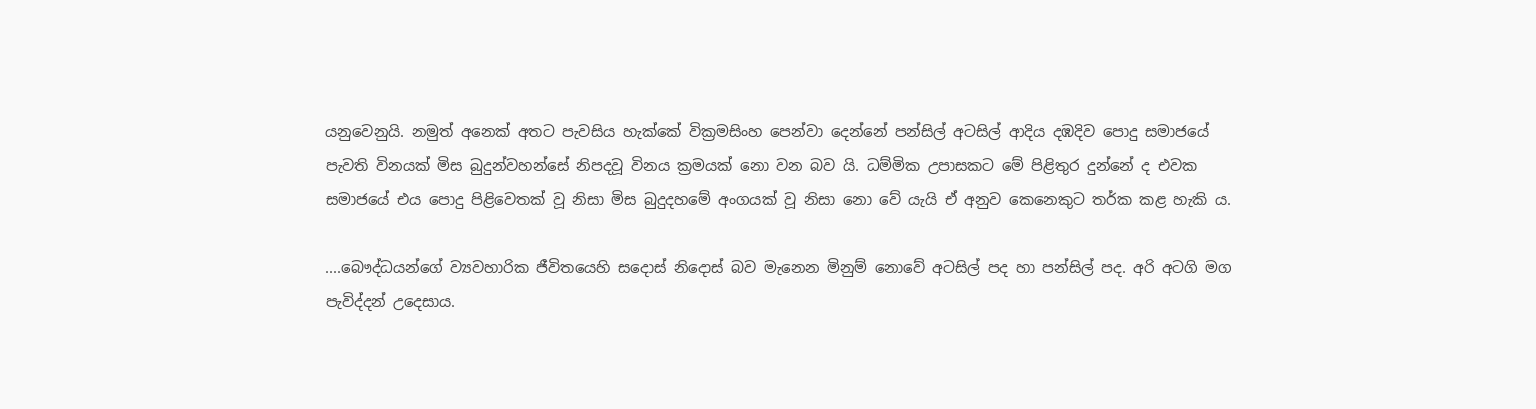යනුවෙනුයි. නමුත් අනෙක් අතට පැවසිය හැක්කේ වික්‍රමසිංහ පෙන්වා දෙන්නේ පන්සිල් අටසිල් ආදිය දඹදිව පොදු සමාජයේ පැවති විනයක් මිස බුදුන්වහන්සේ නිපදවූ විනය ක්‍රමයක් නො වන බව යි. ධම්මික උපාසකට මේ පිළිතුර දුන්නේ ද එවක සමාජයේ එය පොදු පිළිවෙතක් වූ නිසා මිස බුදුදහමේ අංගයක් වූ නිසා නො වේ යැයි ඒ අනුව කෙනෙකුට තර්ක කළ හැකි ය.

....බෞද්ධයන්ගේ ව්‍යවහාරික ජීවිතයෙහි සදොස් නිදොස් බව මැනෙන මිනුම් නොවේ අටසිල් පද හා පන්සිල් පද. අරි අටගි මග පැවිද්දන් උදෙසාය.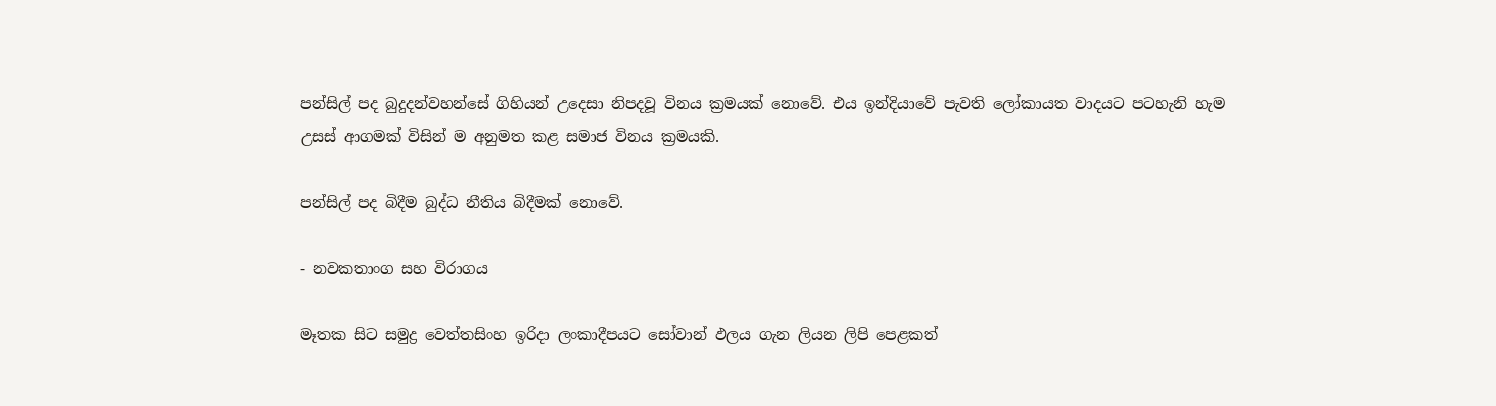පන්සිල් පද බුදුදන්වහන්සේ ගිහියන් උදෙසා නිපදවූ විනය ක්‍රමයක් නොවේ. එය ඉන්දියාවේ පැවති ලෝකායත වාදයට පටහැනි හැම උසස් ආගමක් විසින් ම අනුමත කළ සමාජ විනය ක්‍රමයකි.

පන්සිල් පද බිදීම බුද්ධ නීතිය බිදීමක් නොවේ.

- නවකතාංග සහ විරාගය

මෑතක සිට සමුද්‍ර වෙත්තසිංහ ඉරිදා ලංකාදීපයට සෝවාන් ඵලය ගැන ලියන ලිපි පෙළකත්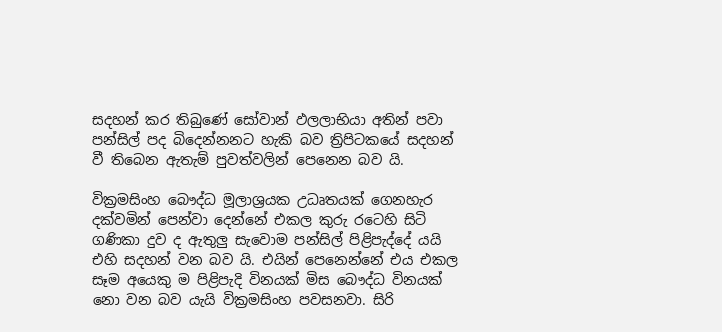සදහන් කර තිබුණේ සෝවාන් ඵලලාභියා අතින් පවා පන්සිල් පද බිදෙන්නනට හැකි බව ත්‍රිපිටකයේ සදහන් වී තිබෙන ඇතැම් පුවත්වලින් පෙනෙන බව යි.

වික්‍රමසිංහ බෞද්ධ මූලාශ්‍රයක උධෘතයක් ගෙනහැර දක්වමින් පෙන්වා දෙන්නේ එකල කුරු රටෙහි සිටි ගණිකා දුව ද ඇතුලු සැවොම පන්සිල් පිළිපැද්දේ යයි එහි සදහන් වන බව යි. එයින් පෙනෙන්නේ එය එකල සෑම අයෙකු ම පිළිපැදි විනයක් මිස බෞද්ධ විනයක් නො වන බව යැයි වික්‍රමසිංහ පවසනවා. සිරි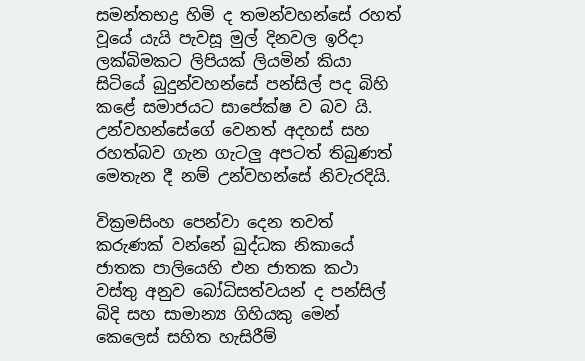සමන්තභද්‍ර හිමි ද තමන්වහන්සේ රහත් වූයේ යැයි පැවසූ මුල් දිනවල ඉරිදා ලක්බිමකට ලිපියක් ලියමින් කියා සිටියේ බුදුන්වහන්සේ පන්සිල් පද බිහි කළේ සමාජයට සාපේක්ෂ ව බව යි. උන්වහන්සේගේ වෙනත් අදහස් සහ රහත්බව ගැන ගැටලු අපටත් තිබුණත් මෙතැන දී නම් උන්වහන්සේ නිවැරදියි.

වික්‍රමසිංහ පෙන්වා දෙන තවත් කරුණක් වන්නේ ඛුද්ධක නිකායේ ජාතක පාලියෙහි එන ජාතක කථා වස්තු අනුව බෝධිසත්වයන් ද පන්සිල් බිදි සහ සාමාන්‍ය ගිහියකු මෙන් කෙලෙස් සහිත හැසිරීම්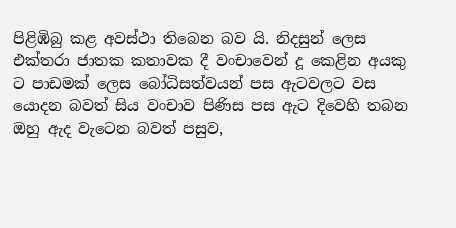පිළිඹිබු කළ අවස්ථා තිබෙන බව යි. නිදසුන් ලෙස එක්තරා ජාතක කතාවක දී වංචාවෙන් දූ කෙළින අයකු ට පාඩමක් ලෙස බෝධිසත්වයන් පස ඇටවලට වස යොදන බවත් සිය වංචාව පිණිස පස ඇට දිවෙහි තබන ඔහු ඇද වැටෙන බවත් පසුව,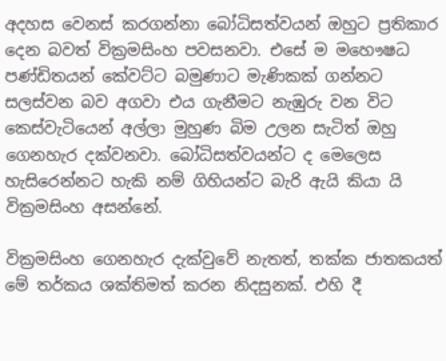අදහස වෙනස් කරගන්නා බෝධිසත්වයන් ඔහුට ප්‍රතිකාර දෙන බවත් වික්‍රමසිංහ පවසනවා. එසේ ම මහෞෂධ පණ්ඩිතයන් කේවට්ට බමුණාට මැණිකක් ගන්නට සලස්වන බව අගවා එය ගැනීමට නැඹුරු වන විට කෙස්වැටියෙන් අල්ලා මුහුණ බිම උලන සැටිත් ඔහු ගෙනහැර දක්වනවා. බෝධිසත්වයන්ට ද මෙලෙස හැසිරෙන්නට හැකි නම් ගිහියන්ට බැරි ඇයි කියා යි වික්‍රමසිංහ අසන්නේ.

වික්‍රමසිංහ ගෙනහැර දැක්වුවේ නැතත්, තක්ක ජාතකයත් මේ තර්කය ශක්තිමත් කරන නිදසුනක්. එහි දී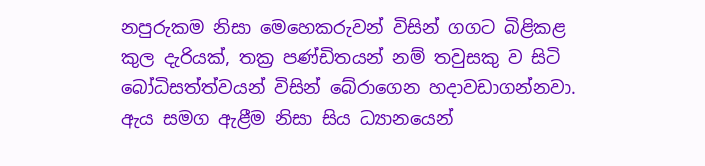නපුරුකම නිසා මෙහෙකරුවන් විසින් ගගට බිළිකළ කුල දැරියක්, තක්‍ර පණ්ඩිතයන් නම් තවුසකු ව සිටි බෝධිසත්ත්වයන් විසින් බේරාගෙන හදාවඩාගන්නවා. ඇය සමග ඇළීම නිසා සිය ධ්‍යානයෙන්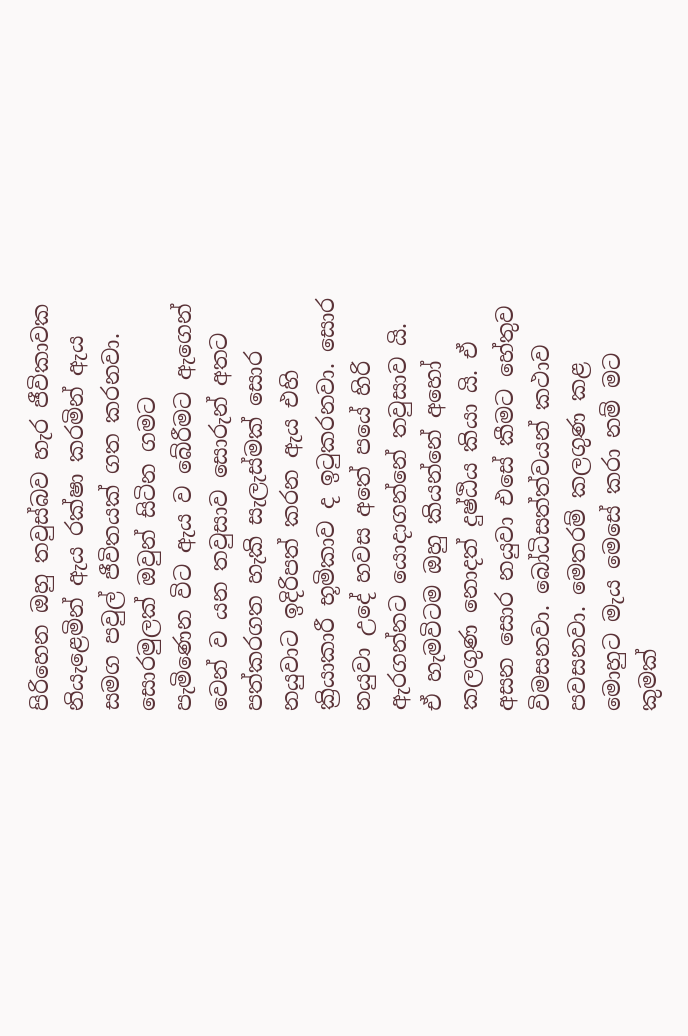පිරිහෙන ඔහු තවුස්බව හැර ජීවිකාවක නියැළෙමින් ඇය රක්ෂා කරමින් ඇය සමග පවුල් ජීවිතයක් ගත කරනවා. සොරමුලක් ඔවුන් සිටින ගමට පැමිණෙන විට ඇය ව බේරීමට ඇගෙන් වෙන් ව යන තවුසාව සොරුන් අතට පත්කරගත හැකි සැලැස්මක් සොර නයුවාට ඉදිරිපත් කරන ඇය එහි ක්‍රියාකාරී භූමිකාව ද ඉටුකරනවා. සොර නයුවා උදේ හවස අතේ පයේ හිරි ඇරගන්නට යොදාගන්නේ තවුසාව යි. ඒ හැමවිටම ඔහු කියන්නේ අහෝ කලගුණ නොදත් දුෂ්ඨිය කියා යි. ඒ අසන සොර නයුවා එසේ කීමට හේතුව විමසනවා. බෝධිසත්ත්වයන් කථාව පවසනවා. මෙතරම් කලගුණ කළ මොහුට මැය මෙසේ කරා නම් මට කුමක්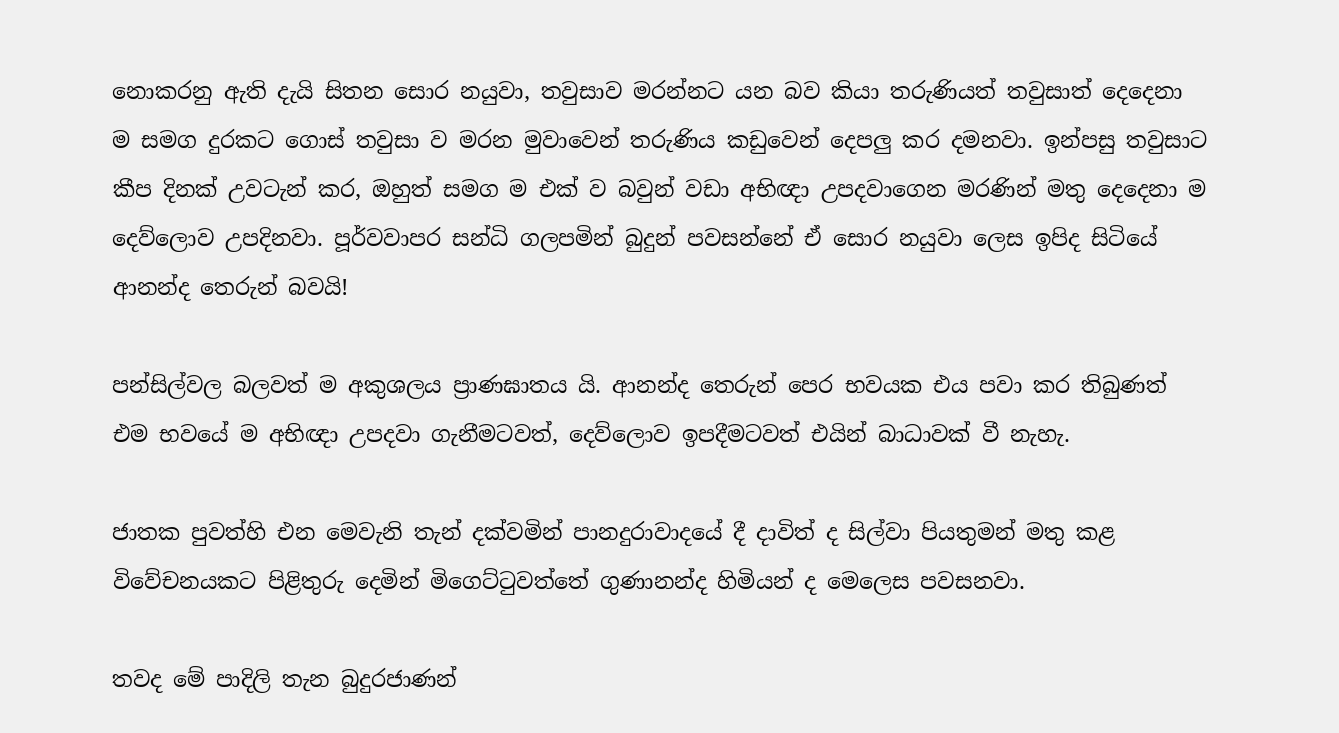නොකරනු ඇති දැයි සිතන සොර නයුවා, තවුසාව මරන්නට යන බව කියා තරුණියත් තවුසාත් දෙදෙනා ම සමග දුරකට ගොස් තවුසා ව මරන මුවාවෙන් තරුණිය කඩුවෙන් දෙපලු කර දමනවා. ඉන්පසු තවුසාට කීප දිනක් උවටැන් කර, ඔහුත් සමග ම එක් ව බවුන් වඩා අභිඥා උපදවාගෙන මරණින් මතු දෙදෙනා ම දෙව්ලොව උපදිනවා. පූර්වවාපර සන්ධි ගලපමින් බුදුන් පවසන්නේ ඒ සොර නයුවා ලෙස ඉපිද සිටියේ ආනන්ද තෙරුන් බවයි!

පන්සිල්වල බලවත් ම අකුශලය ප්‍රාණඝාතය යි. ආනන්ද තෙරුන් පෙර භවයක එය පවා කර තිබුණත් එම භවයේ ම අභිඥා උපදවා ගැනීමටවත්, දෙව්ලොව ඉපදීමටවත් එයින් බාධාවක් වී නැහැ.

ජාතක පුවත්හි එන මෙවැනි තැන් දක්වමින් පානදුරාවාදයේ දී දාවිත් ද සිල්වා පියතුමන් මතු කළ විවේචනයකට පිළිතුරු දෙමින් මිගෙට්ටුවත්තේ ගුණානන්ද හිමියන් ද මෙලෙස පවසනවා.

තවද මේ පාදිලි තැන බුදුරජාණන්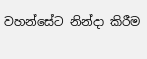වහන්සේට නින්දා කිරීම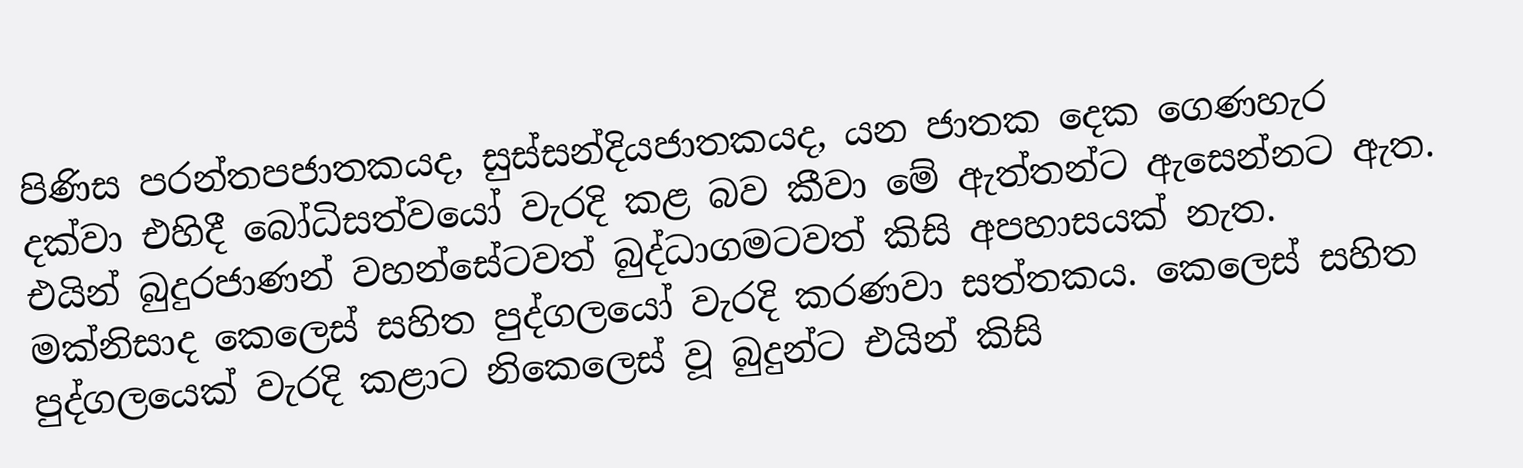පිණිස පරන්තපජාතකයද, සුස්සන්දියජාතකයද, යන ජාතක දෙක ගෙණහැර දක්වා එහිදී බෝධිසත්වයෝ වැරදි කළ බව කීවා මේ ඇත්තන්ට ඇසෙන්නට ඇත. එයින් බුදුරජාණන් වහන්සේටවත් බුද්ධාගමටවත් කිසි අපහාසයක් නැත. මක්නිසාද කෙලෙස් සහිත පුද්ගලයෝ වැරදි කරණවා සත්තකය. කෙලෙස් සහිත පුද්ගලයෙක් වැරදි කළාට නිකෙලෙස් වූ බුදුන්ට එයින් කිසි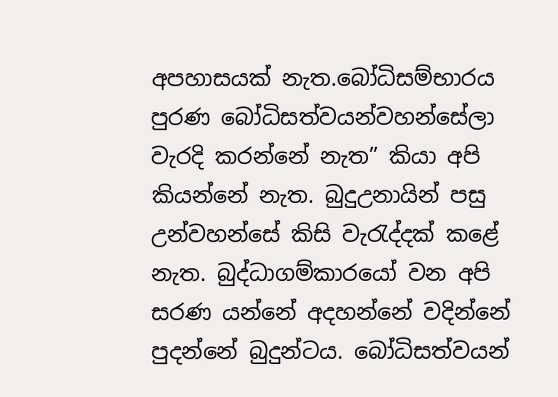අපහාසයක් නැත.බෝධිසම්භාරය පුරණ බෝධිසත්වයන්වහන්සේලා වැරදි කරන්නේ නැත” කියා අපි කියන්නේ නැත. බුදුඋනායින් පසු උන්වහන්සේ කිසි වැරැද්දක් කළේ නැත. බුද්ධාගම්කාරයෝ වන අපි සරණ යන්නේ අදහන්නේ වදින්නේ පුදන්නේ බුදුන්ටය. බෝධිසත්වයන්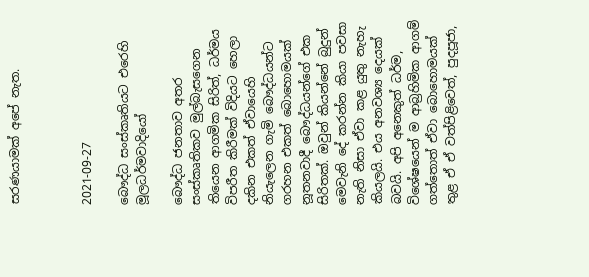සරණයාමක් අපේ නැත.



2021-09-27

බෞද්ධ සංස්කෘතියට එරෙහි මූලධර්මවාදියෝ

බෞද්ධ ජනතාව අතර සංස්කෘතිකව මුල්බැසගෙන තියෙන ආගමික සිරිත්, ධර්මය විපරීත කිරීමක් විදියට හෙලා දකින එකත් ඒවායෙහි නියැලෙන ගැමි බෞද්ධයන්ට ගරහන එකත් බොහොමයක් නූතනවාදී බෞද්ධයන්ගේ එක සිරිතක්. ඔවුන් කියන්නේ බුදුන් මෙවැනි දේ කරන්න කියා පවසා නැති නිසා ඒවා කළ යුතු නැහැ කියලයි. එය අනවශ්‍ය දෙයක් බවයි. අපි අනෙකුත් ධර්ම, විශේෂයෙන් ම ආබ්‍රහිමික ආගම් ගත්තොත් ඒවා බොහොමයක් තුළ ඒ ඒ වත්පිළිවෙත්, පුදපූජා,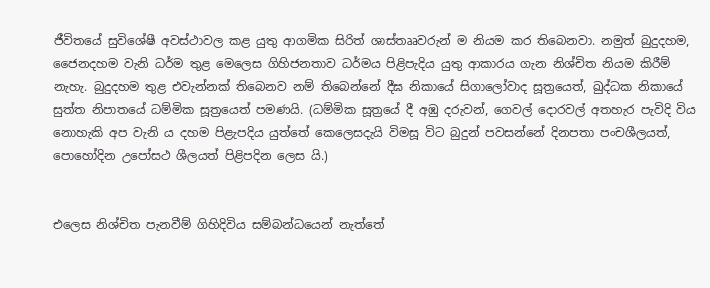ජීවිතයේ සුවිශේෂී අවස්ථාවල කළ යුතු ආගමික සිරිත් ශාස්තෲවරුන් ම නියම කර තිබෙනවා. නමුත් බුදුදහම, ජෛනදහම වැනි ධර්ම තුළ මෙලෙස ගිහිජනතාව ධර්මය පිළිපැදිය යුතු ආකාරය ගැන නිශ්චිත නියම කිරීම් නැහැ. බුදුදහම තුළ එවැන්නක් තිබෙනව නම් තිබෙන්නේ දීඝ නිකායේ සිගාලෝවාද සූත්‍රයෙත්, ඛුද්ධක නිකායේ සුත්ත නිපාතයේ ධම්මික සූත්‍රයෙත් පමණයි. (ධම්මික සූත්‍රයේ දී අඹු දරුවන්, ගෙවල් දොරවල් අතහැර පැවිදි විය නොහැකි අප වැනි ය දහම පිළැපදිය යුත්තේ කෙලෙසදැයි විමසූ විට බුදුන් පවසන්නේ දිනපතා පංචශීලයත්, පොහෝදින උපෝසථ ශීලයත් පිළිපදින ලෙස යි.)


එලෙස නිශ්චිත පැනවීම් ගිහිදිවිය සම්බන්ධයෙන් නැත්තේ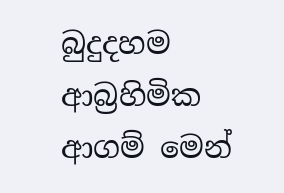බුදුදහම ආබ්‍රහිමික ආගම් මෙන්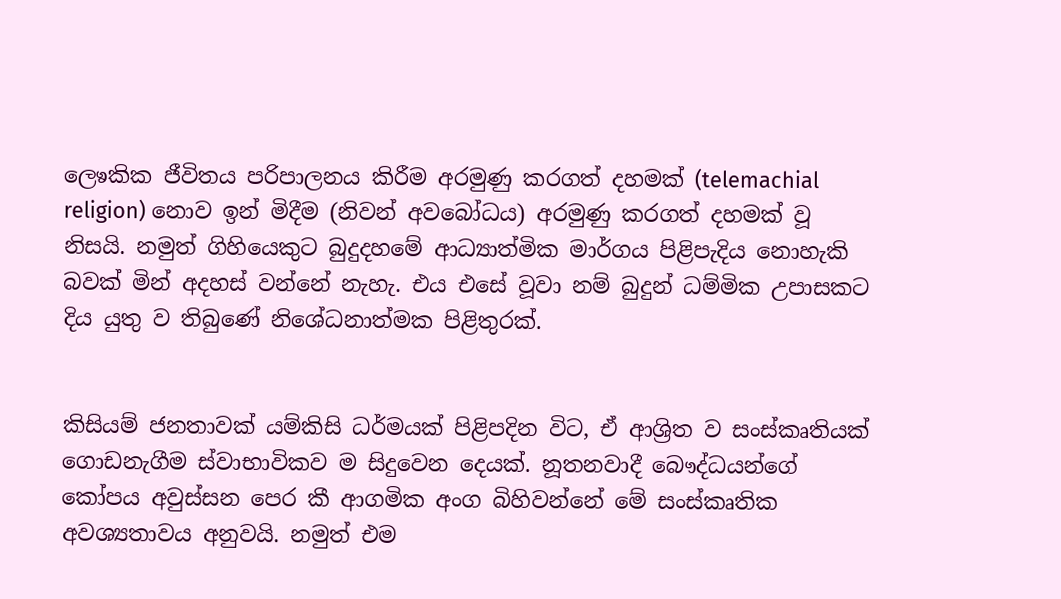ලෙෳකික ජීවිතය පරිපාලනය කිරීම අරමුණු කරගත් දහමක් (telemachial religion) නොව ඉන් මිදීම (නිවන් අවබෝධය) අරමුණු කරගත් දහමක් වූ නිසයි. නමුත් ගිහියෙකුට බුදුදහමේ ආධ්‍යාත්මික මාර්ගය පිළිපැදිය නොහැකි බවක් මින් අදහස් වන්නේ නැහැ. එය එසේ වූවා නම් බුදුන් ධම්මික උපාසකට දිය යුතු ව තිබුණේ නිශේධනාත්මක පිළිතුරක්.


කිසියම් ජනතාවක් යම්කිසි ධර්මයක් පිළිපදින විට, ඒ ආශ්‍රිත ව සංස්කෘතියක් ගොඩනැගීම ස්වාභාවිකව ම සිදුවෙන දෙයක්. නූතනවාදී බෞද්ධයන්ගේ කෝපය අවුස්සන පෙර කී ආගමික අංග බිහිවන්නේ මේ සංස්කෘතික අවශ්‍යතාවය අනුවයි. නමුත් එම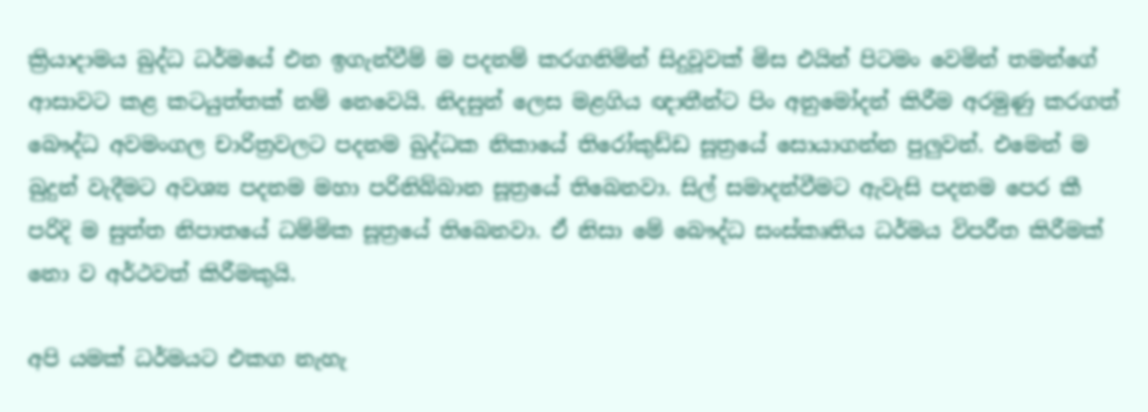ක්‍රියාදාමය බුද්ධ ධර්මයේ එන ඉගැන්වීම් ම පදනම් කරගනිමින් සිදුවූවක් මිස එයින් පිටමං වෙමින් තමන්ගේ ආසාවට කළ කටයුත්තක් නම් නෙවෙයි. නිදසුන් ලෙස මළගිය ඥාතීන්ට පිං අනුමෝදන් කිරීම අරමුණු කරගත් බෞද්ධ අවමංගල චාරිත්‍රවලට පදනම ඛුද්ධක නිකායේ තිරෝකුඩ්ඩ සූත්‍රයේ සොයාගන්න පුලුවන්. එමෙන් ම බුදුන් වැදීමට අවශ්‍ය පදනම මහා පරිනිබ්බාන සූත්‍රයේ තිබෙනවා. සිල් සමාදන්වීමට ඇවැසි පදනම පෙර කී පරිදි ම සුත්ත නිපාතයේ ධම්මික සූත්‍රයේ තිබෙනවා. ඒ නිසා මේ බෞද්ධ සංස්කෘතිය ධර්මය විපරීත කිරීමක් නො ව අර්ථවත් කිරීමකුයි.

අපි යමක් ධර්මයට එකග නැහැ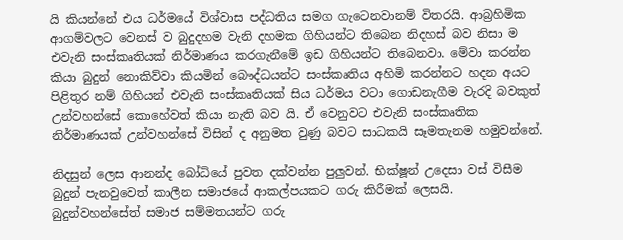යි කියන්නේ එය ධර්මයේ විශ්වාස පද්ධතිය සමග ගැටෙනවානම් විතරයි. ආබ්‍රහිමික ආගම්වලට වෙනස් ව බුදුදහම වැනි දහමක ගිහියන්ට තිබෙන නිදහස් බව නිසා ම එවැනි සංස්කෘතියක් නිර්මාණය කරගැනීමේ ඉඩ ගිහියන්ට තිබෙනවා. මේවා කරන්න කියා බුදුන් නොකිව්වා කියමින් බෞද්ධයන්ට සංස්කෘතිය අහිමි කරන්නට හදන අයට පිළිතුර නම් ගිහියන් එවැනි සංස්කෘතියක් සිය ධර්මය වටා ගොඩනැගීම වැරදි බවකුත් උන්වහන්සේ කොහේවත් කියා නැති බව යි. ඒ වෙනුවට එවැනි සංස්කෘතික නිර්මාණයක් උන්වහන්සේ විසින් ද අනුමත වුණු බවට සාධකයි සෑමතැනම හමුවන්නේ.

නිදසුන් ලෙස ආනන්ද බෝධියේ පුවත දක්වන්න පුලුවන්. භික්ෂූන් උදෙසා වස් විසීම බුදුන් පැනවුවෙත් කාලීන සමාජයේ ආකල්පයකට ගරු කිරීමක් ලෙසයි. බුදුන්වහන්සේත් සමාජ සම්මතයන්ට ගරු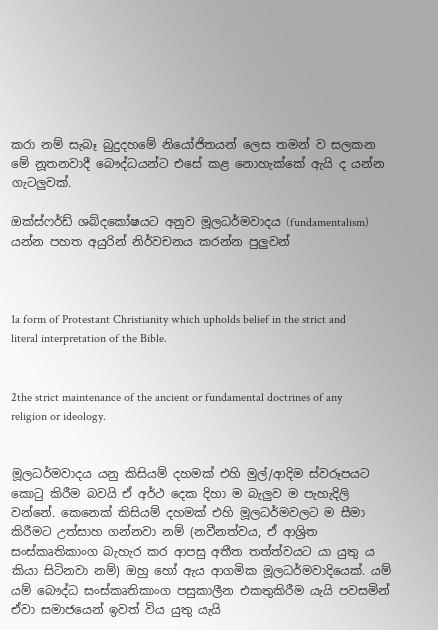කරා නම් සැබෑ බුදුදහමේ නියෝජිතයන් ලෙස තමන් ව සලකන මේ නූතනවාදී බෞද්ධයන්ට එසේ කළ නොහැක්කේ ඇයි ද යන්න ගැටලුවක්.

ඔක්ස්ෆර්ඩ් ශබ්දකෝෂයට අනුව මූලධර්මවාදය (fundamentalism) යන්න පහත අයුරින් නිර්වචනය කරන්න පුලුවන්



1a form of Protestant Christianity which upholds belief in the strict and literal interpretation of the Bible.


2the strict maintenance of the ancient or fundamental doctrines of any religion or ideology.


මූලධර්මවාදය යනු කිසියම් දහමක් එහි මුල්/ආදිම ස්වරූපයට කොටු කිරීම බවයි ඒ අර්ථ දෙක දිහා ම බැලුව ම පැහැදිලි වන්නේ. කෙනෙක් කිසියම් දහමක් එහි මූලධර්මවලට ම සීමා කිරීමට උත්සාහ ගන්නවා නම් (නවීනත්වය, ඒ ආශ්‍රිත සංස්කෘතිකාංග බැහැර කර ආපසු අතීත තත්ත්වයට යා යුතු ය කියා සිටිනවා නම්) ඔහු හෝ ඇය ආගමික මූලධර්මවාදියෙක්. යම් යම් බෞද්ධ සංස්කෘතිකාංග පසුකාලීන එකතුකිරීම යැයි පවසමින් ඒවා සමාජයෙන් ඉවත් විය යුතු යැයි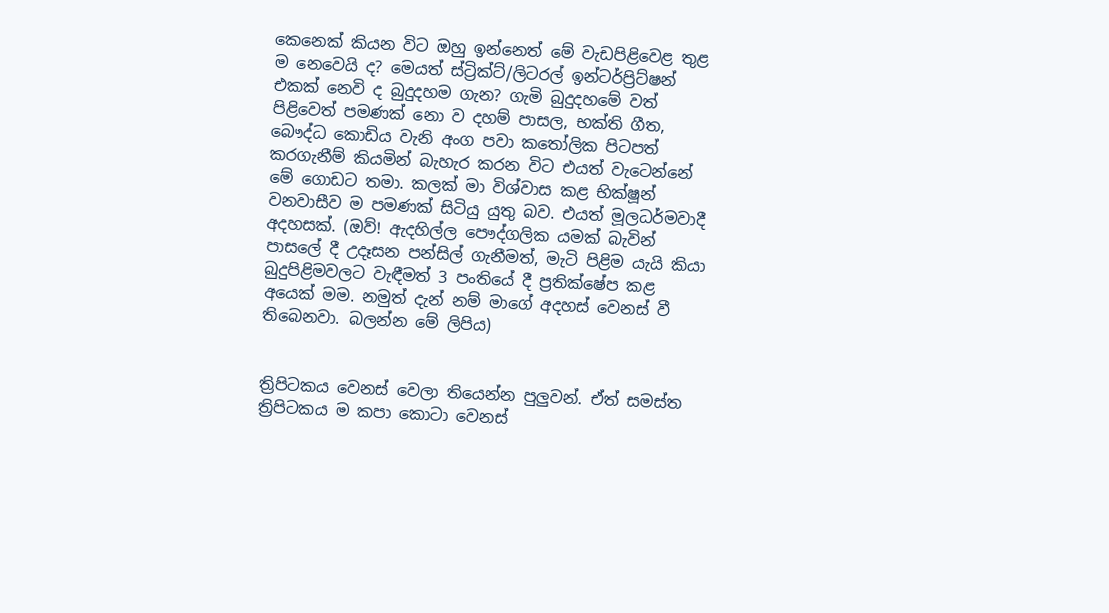කෙනෙක් කියන විට ඔහු ඉන්නෙත් මේ වැඩපිළිවෙළ තුළ ම නෙවෙයි ද? මෙයත් ස්ට්‍රික්ට්/ලිටරල් ඉන්ටර්ප්‍රිට්ෂන් එකක් නෙවි ද බුදුදහම ගැන? ගැමි බුදුදහමේ වත් පිළිවෙත් පමණක් නො ව දහම් පාසල, භක්ති ගීත, බෞද්ධ කොඩිය වැනි අංග පවා කතෝලික පිටපත් කරගැනීම් කියමින් බැහැර කරන විට එයත් වැටෙන්නේ මේ ගොඩට තමා. කලක් මා විශ්වාස කළ භික්ෂූන් වනවාසීව ම පමණක් සිටියු යුතු බව. එයත් මූලධර්මවාදී අදහසක්. (ඔව්! ඇදහිල්ල පෞද්ගලික යමක් බැවින් පාසලේ දී උදෑසන පන්සිල් ගැනීමත්, මැටි පිළිම යැයි කියා බුදුපිළිමවලට වැඳීමත් 3 පංතියේ දී ප්‍රතික්ෂේප කළ අයෙක් මම. නමුත් දැන් නම් මාගේ අදහස් වෙනස් වී තිබෙනවා. බලන්න මේ ලිපිය)


ත්‍රිපිටකය වෙනස් වෙලා තියෙන්න පුලුවන්. ඒත් සමස්ත ත්‍රිපිටකය ම කපා කොටා වෙනස්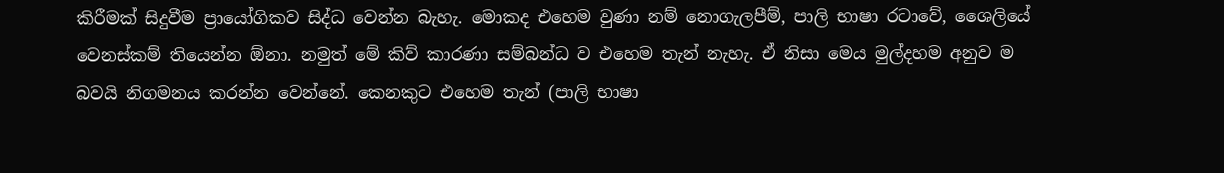කිරීමක් සිදුවීම ප්‍රායෝගිකව සිද්ධ වෙන්න බැහැ. මොකද එහෙම වුණා නම් නොගැලපීම්, පාලි භාෂා රටාවේ, ශෛලියේ වෙනස්කම් තියෙන්න ඕනා. නමුත් මේ කිව් කාරණා සම්බන්ධ ව එහෙම තැන් නැහැ. ඒ නිසා මෙය මුල්දහම අනුව ම බවයි නිගමනය කරන්න වෙන්නේ. කෙනකුට එහෙම තැන් (පාලි භාෂා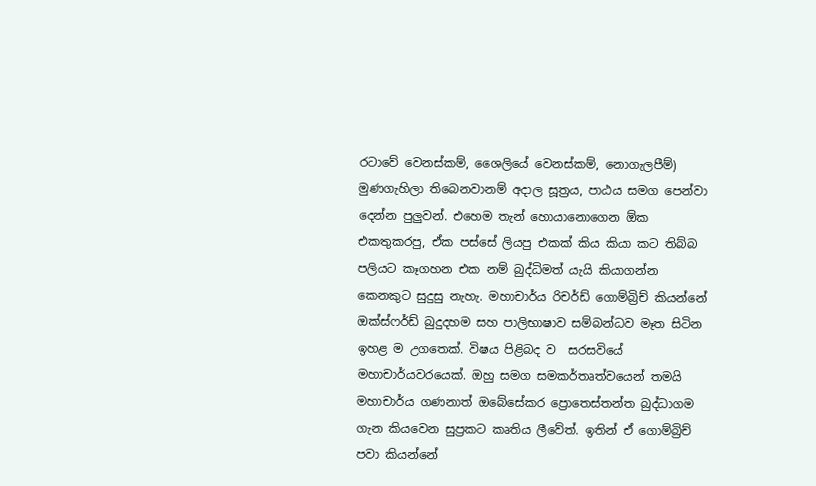රටාවේ වෙනස්කම්, ශෛලියේ වෙනස්කම්, නොගැලපීම්) මුණගැහිලා තිබෙනවානම් අදාල සූත්‍රය, පාඨය සමග පෙන්වා දෙන්න පුලුවන්. එහෙම තැන් හොයානොගෙන ඕක එකතුකරපු, ඒක පස්සේ ලියපු එකක් කිය කියා කට තිබ්බ පලියට කෑගහන එක නම් බුද්ධිමත් යැයි කියාගන්න කෙනකුට සුදුසු නැහැ. මහාචාර්ය රිචර්ඩ් ගොම්බ්‍රිච් කියන්නේ ඔක්ස්ෆර්ඩ් බුදුදහම සහ පාලිභාෂාව සම්බන්ධව මෑත සිටින ඉහළ ම උගතෙක්. විෂය පිළිබද ව  සරසවියේ මහාචාර්යවරයෙක්. ඔහු සමග සමකර්තෘත්වයෙන් තමයි මහාචාර්ය ගණනාත් ඔබේසේකර ප්‍රොතෙස්තන්ත බුද්ධාගම ගැන කියවෙන සුප්‍රකට කෘතිය ලීවේත්. ඉතින් ඒ ගොම්බ්‍රිච් පවා කියන්නේ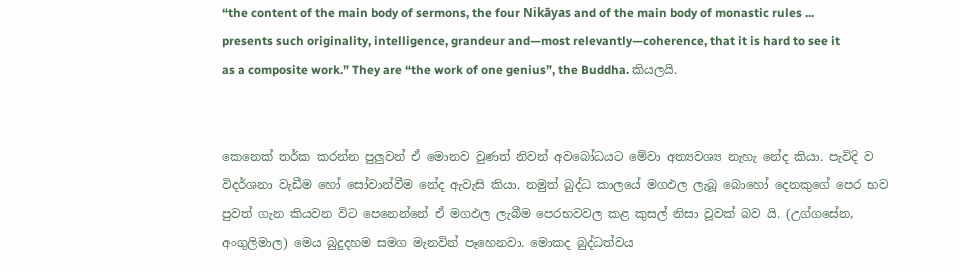“the content of the main body of sermons, the four Nikāyas and of the main body of monastic rules ... presents such originality, intelligence, grandeur and—most relevantly—coherence, that it is hard to see it as a composite work.” They are “the work of one genius”, the Buddha. කියලයි.


කෙනෙක් තර්ක කරන්න පුලුවන් ඒ මොනව වුණත් නිවන් අවබෝධයට මේවා අත්‍යවශ්‍ය නැහැ නේද කියා. පැවිදි ව විදර්ශනා වැඩීම හෝ සෝවාන්වීම නේද ඇවැසි කියා. නමුත් බුද්ධ කාලයේ මගඵල ලැබූ බොහෝ දෙනකුගේ පෙර භව පුවත් ගැන කියවන විට පෙනෙන්නේ ඒ මගඵල ලැබීම පෙරභවවල කළ කුසල් නිසා වූවක් බව යි. (උග්ගසේන, අංගුලිමාල) මෙය බුදුදහම සමග මැනවින් පෑහෙනවා. මොකද බුද්ධත්වය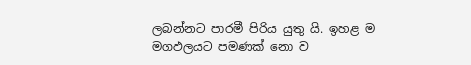ලබන්නට පාරමී පිරිය යුතු යි. ඉහළ ම මගඵලයට පමණක් නො ව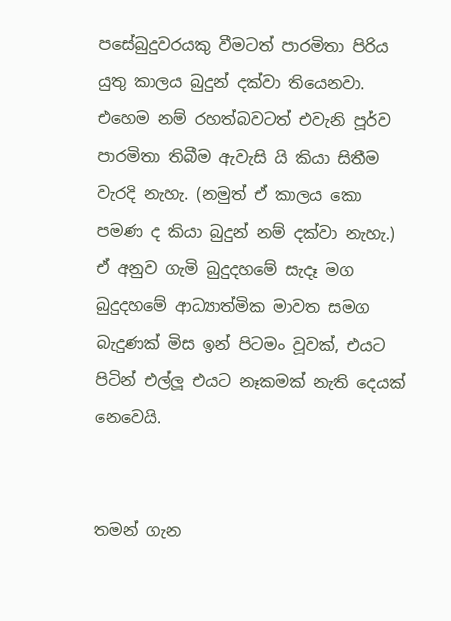පසේබුදුවරයකු වීමටත් පාරමිතා පිරිය යුතු කාලය බුදුන් දක්වා තියෙනවා. එහෙම නම් රහත්බවටත් එවැනි පූර්ව පාරමිතා තිබීම ඇවැසි යි කියා සිතීම වැරදි නැහැ. (නමුත් ඒ කාලය කො පමණ ද කියා බුදුන් නම් දක්වා නැහැ.) ඒ අනුව ගැමි බුදුදහමේ සැදෑ මග බුදුදහමේ ආධ්‍යාත්මික මාවත සමග බැදුණක් මිස ඉන් පිටමං වූවක්, එයට පිටින් එල්ලූ එයට නෑකමක් නැති දෙයක් නෙවෙයි.


තමන් ගැන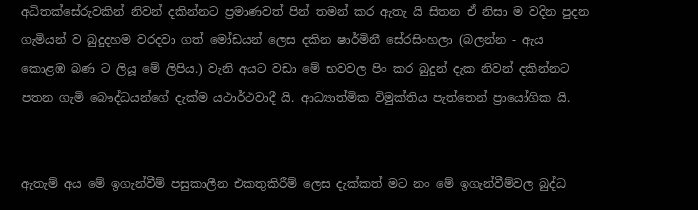අධිතක්සේරුවකින් නිවන් දකින්නට ප්‍රමාණවත් පින් තමන් කර ඇතැ යි සිතන ඒ නිසා ම වදින පුදන ගැමියන් ව බුදුදහම වරදවා ගත් මෝඩයන් ලෙස දකින ෂාර්මිනී සේරසිංහලා (බලන්න - ඇය කොළඹ බණ ට ලියූ මේ ලිපිය.) වැනි අයට වඩා මේ භවවල පිං කර බුදුන් දැක නිවන් දකින්නට පතන ගැමි බෞද්ධයන්ගේ දැක්ම යථාර්ථවාදී යි. ආධ්‍යාත්මික විමුක්තිය පැත්තෙන් ප්‍රායෝගික යි.


ඇතැම් අය මේ ඉගැන්වීම් පසුකාලීන එකතුකිරීම් ලෙස දැක්කත් මට නං මේ ඉගැන්වීම්වල බුද්ධ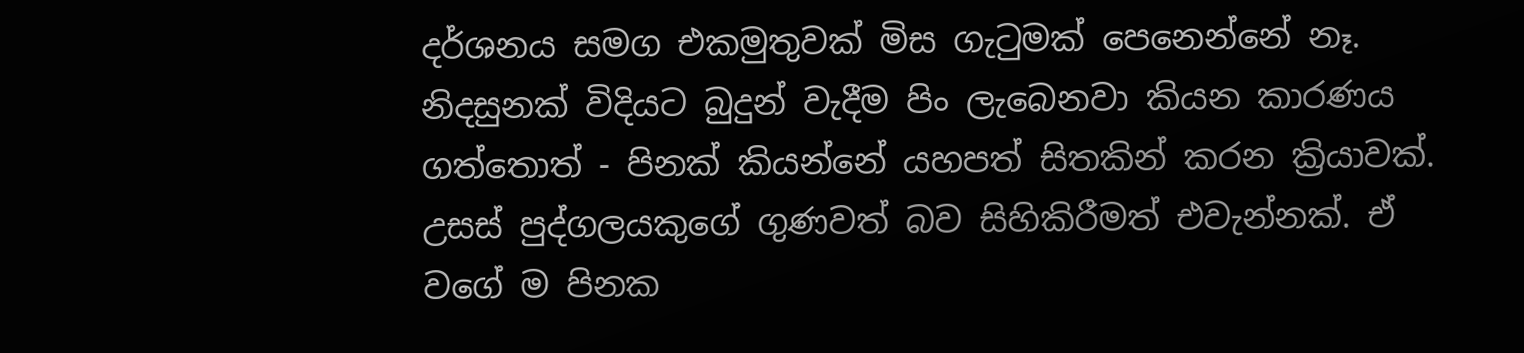දර්ශනය සමග එකමුතුවක් මිස ගැටුමක් පෙනෙන්නේ නෑ. නිදසුනක් විදියට බුදුන් වැදීම පිං ලැබෙනවා කියන කාරණය ගත්තොත් - පිනක් කියන්නේ යහපත් සිතකින් කරන ක්‍රියාවක්. උසස් පුද්ගලයකුගේ ගුණවත් බව සිහිකිරීමත් එවැන්නක්. ඒ වගේ ම පිනක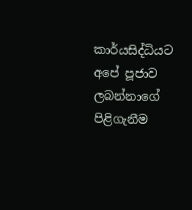කාර්යසිද්ධියට අපේ පූජාව ලබන්නාගේ පිළිගැනීම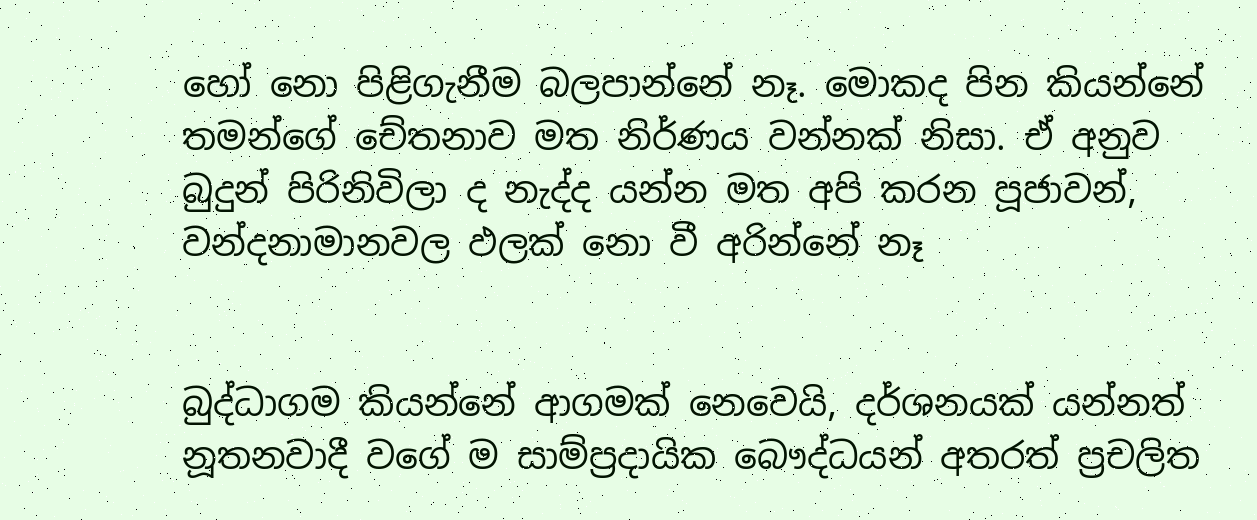හෝ නො පිළිගැනීම බලපාන්නේ නෑ. මොකද පින කියන්නේ තමන්ගේ චේතනාව මත නිර්ණය වන්නක් නිසා. ඒ අනුව බුදුන් පිරිනිවිලා ද නැද්ද යන්න මත අපි කරන පූජාවන්, වන්දනාමානවල ඵලක් නො වී අරින්නේ නෑ


බුද්ධාගම කියන්නේ ආගමක් නෙවෙයි, දර්ශනයක් යන්නත් නූතනවාදී වගේ ම සාම්ප්‍රදායික බෞද්ධයන් අතරත් ප්‍රචලිත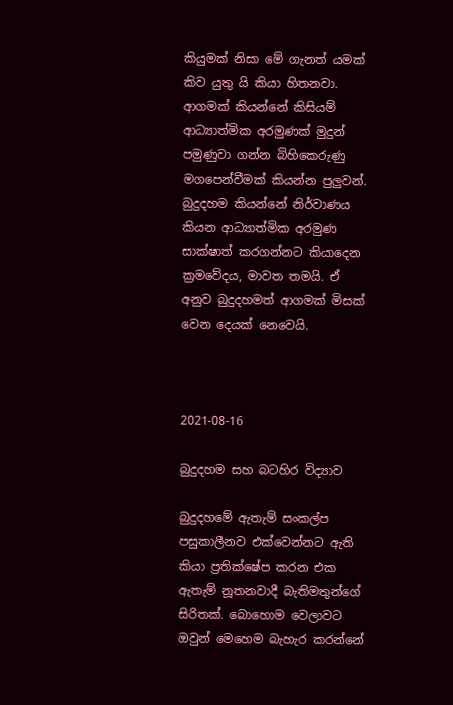කියුමක් නිසා මේ ගැනත් යමක් කිව යුතු යි කියා හිතනවා. ආගමක් කියන්නේ කිසියම් ආධ්‍යාත්මික අරමුණක් මුදුන් පමුණුවා ගන්න බිහිකෙරුණු මගපෙන්වීමක් කියන්න පුලුවන්. බුදුදහම කියන්නේ නිර්වාණය කියන ආධ්‍යාත්මික අරමුණ සාක්ෂාත් කරගන්නට කියාදෙන ක්‍රමවේදය, මාවත තමයි. ඒ අනුව බුදුදහමත් ආගමක් මිසක් වෙන දෙයක් නෙවෙයි.



2021-08-16

බුදුදහම සහ බටහිර විද්‍යාව

බුදුදහමේ ඇතැම් සංකල්ප පසුකාලීනව එක්වෙන්නට ඇති කියා ප්‍රතික්ෂේප කරන එක ඇතැම් නූතනවාදී බැතිමතුන්ගේ සිරිතක්. බොහොම වෙලාවට ඔවුන් මෙහෙම බැහැර කරන්නේ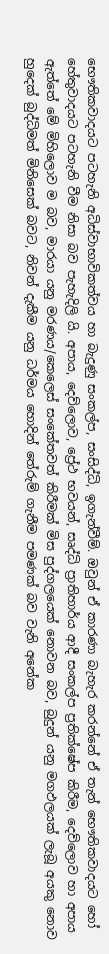භෞතිකවාදයට පටහැනි අධිස්වාභාවිකත්වය හා බැදුණු සංකල්ප, සංසිද්ධි, ඉගැන්වීම්. ඔවුන් ඒ කාරණා බැහැර කරන්නේ ඒ තැන් භෞතිකවාදයට හෝ හේතුවාදයට පටහැනි වීම නිසා බව පැහැදිලි යි. අපාය, දෙව්ලොව, ප්‍රේථ භවයන්, සෘද්ධි ප්‍රාතිහාර්ය ආදී සංකල්ප ප්‍රතික්ෂේප කිරීම, දෙව්ලොව හා අපාය ඇත්තේ මේ මිහිලොව ම බව, මාරයා යනු මරණය/කෙලෙස් සංකේතවත් කිරීමක් මිස පුද්ගලයෙක් නොවන බව, බුදුන් යනු මගඵලයක් ලැබූ අයකු නොව හුදෙක් බුද්ධිමත් මිනිසෙක් බවට, නිවන් දැකීම යනු ධර්මය හොදින් තේරුම් ගැනීම පමණක් බව වැනි අනේක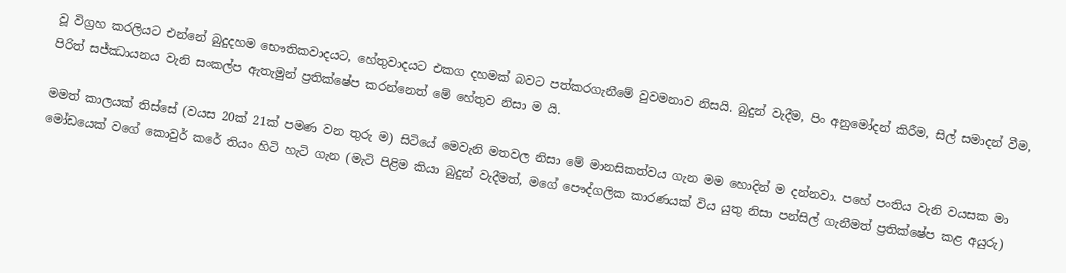වූ විග්‍රහ කරලියට එන්නේ බුදුදහම භෞතිකවාදයට, හේතුවාදයට එකග දහමක් බවට පත්කරගැනීමේ වුවමනාව නිසයි. බුදුන් වැදීම, පිං අනුමෝදන් කිරීම, සිල් සමාදන් වීම, පිරිත් සජ්ඣායනය වැනි සංකල්ප ඇතැමුන් ප්‍රතික්ෂේප කරන්නෙත් මේ හේතුව නිසා ම යි.

මමත් කාලයක් තිස්සේ (වයස 20ක් 21ක් පමණ වන තුරු ම) සිටියේ මෙවැනි මතවල නිසා මේ මානසිකත්වය ගැන මම හොදින් ම දන්නවා. පහේ පංතිය වැනි වයසක මා මෝඩයෙක් වගේ කොවුර් කරේ තියං හිටි හැටි ගැන (මැටි පිළිම කියා බුදුන් වැදීමත්, මගේ පෞද්ගලික කාරණයක් විය යුතු නිසා පන්සිල් ගැනීමත් ප්‍රතික්ෂේප කළ අයුරු)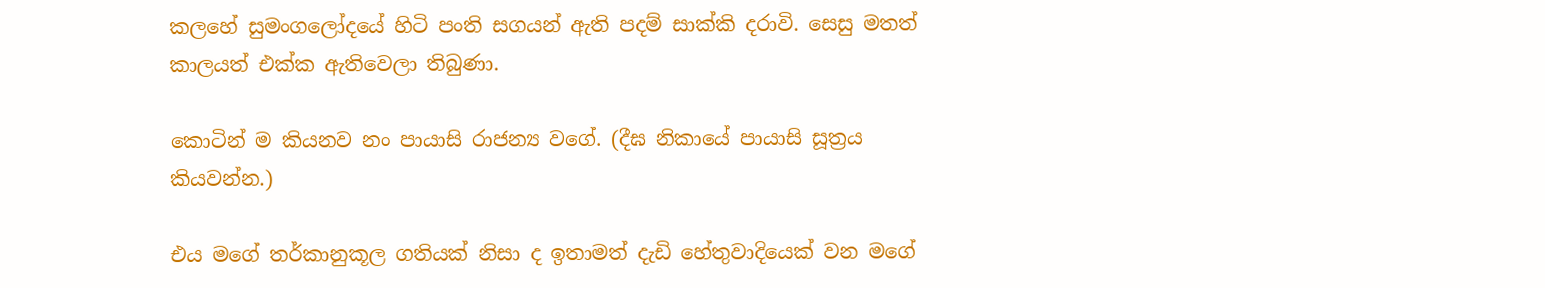කලහේ සුමංගලෝදයේ හිටි පංති සගයන් ඇති පදම් සාක්කි දරාවි. සෙසු මතත් කාලයත් එක්ක ඇතිවෙලා තිබුණා.

කොටින් ම කියනව නං පායාසි රාජන්‍ය වගේ. (දීඝ නිකායේ පායාසි සූත්‍රය කියවන්න.)

එය මගේ තර්කානුකූල ගතියක් නිසා ද ඉතාමත් දැඩි හේතුවාදියෙක් වන මගේ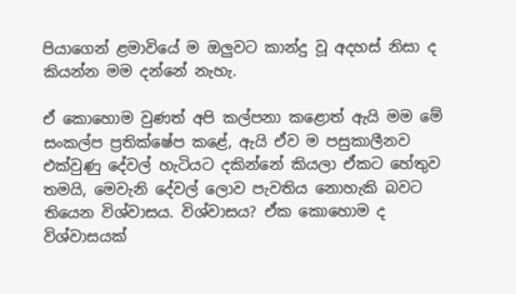පියාගෙන් ළමාවියේ ම ඔලුවට කාන්දු වූ අදහස් නිසා ද කියන්න මම දන්නේ නැහැ.

ඒ කොහොම වුණත් අපි කල්පනා කළොත් ඇයි මම මේ සංකල්ප ප්‍රතික්ෂේප කළේ, ඇයි ඒව ම පසුකාලීනව එක්වුණු දේවල් හැටියට දකින්නේ කියලා ඒකට හේතුව තමයි, මෙවැනි දේවල් ලොව පැවතිය නොහැකි බවට තියෙන විශ්වාසය. විශ්වාසය? ඒක කොහොම ද විශ්වාසයක්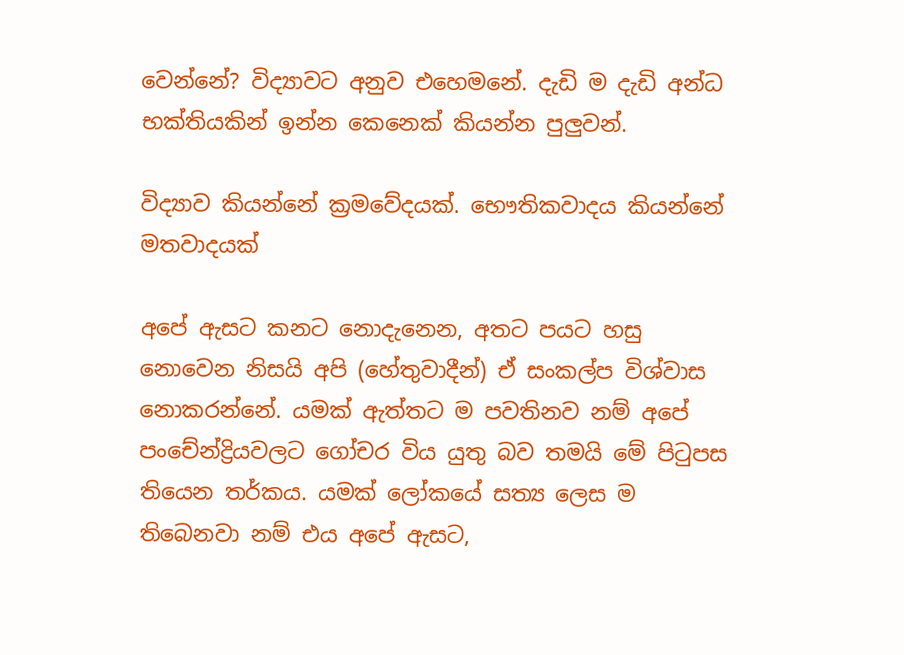වෙන්නේ? විද්‍යාවට අනුව එහෙමනේ. දැඩි ම දැඩි අන්ධ භක්තියකින් ඉන්න කෙනෙක් කියන්න පුලුවන්.

විද්‍යාව කියන්නේ ක්‍රමවේදයක්. භෞතිකවාදය කියන්නේ මතවාදයක්

අපේ ඇසට කනට නොදැනෙන, අතට පයට හසු නොවෙන නිසයි අපි (හේතුවාදීන්) ඒ සංකල්ප විශ්වාස නොකරන්නේ. යමක් ඇත්තට ම පවතිනව නම් අපේ පංචේන්ද්‍රියවලට ගෝචර විය යුතු බව තමයි මේ පිටුපස තියෙන තර්කය. යමක් ලෝකයේ සත්‍ය ලෙස ම තිබෙනවා නම් එය අපේ ඇසට,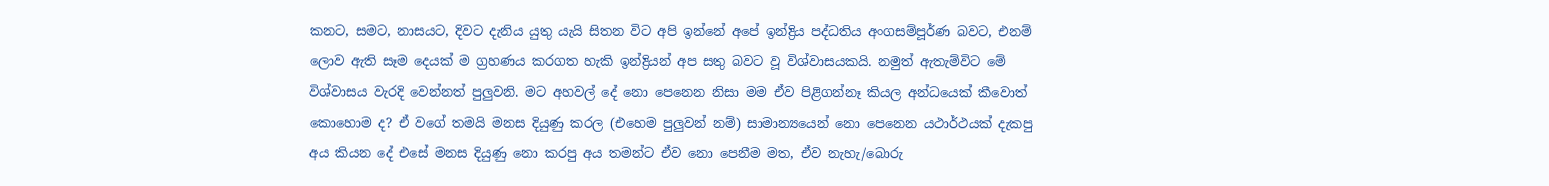කනට, සමට, නාසයට, දිවට දැනිය යුතු යැයි සිතන විට අපි ඉන්නේ අපේ ඉන්ද්‍රිය පද්ධතිය අංගසම්පූර්ණ බවට, එනම් ලොව ඇති සෑම දෙයක් ම ග්‍රහණය කරගත හැකි ඉන්ද්‍රියන් අප සතු බවට වූ විශ්වාසයකයි. නමුත් ඇතැම්විට මේ විශ්වාසය වැරදි වෙන්නත් පුලුවනි. මට අහවල් දේ නො පෙනෙන නිසා මම ඒව පිළිගන්නෑ කියල අන්ධයෙක් කීවොත් කොහොම ද? ඒ වගේ තමයි මනස දියුණු කරල (එහෙම පුලුවන් නම්) සාමාන්‍යයෙන් නො පෙනෙන යථාර්ථයක් දැකපු අය කියන දේ එසේ මනස දියුණු නො කරපු අය තමන්ට ඒව නො පෙනීම මත, ඒව නැහැ/බොරු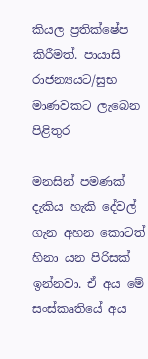කියල ප්‍රතික්ෂේප කිරීමත්. පායාසි රාජන්‍යයට/සුභ මාණවකට ලැබෙන පිළිතුර

මනසින් පමණක් දැකිය හැකි දේවල් ගැන අහන කොටත් හිනා යන පිරිසක් ඉන්නවා. ඒ අය මේ සංස්කෘතියේ අය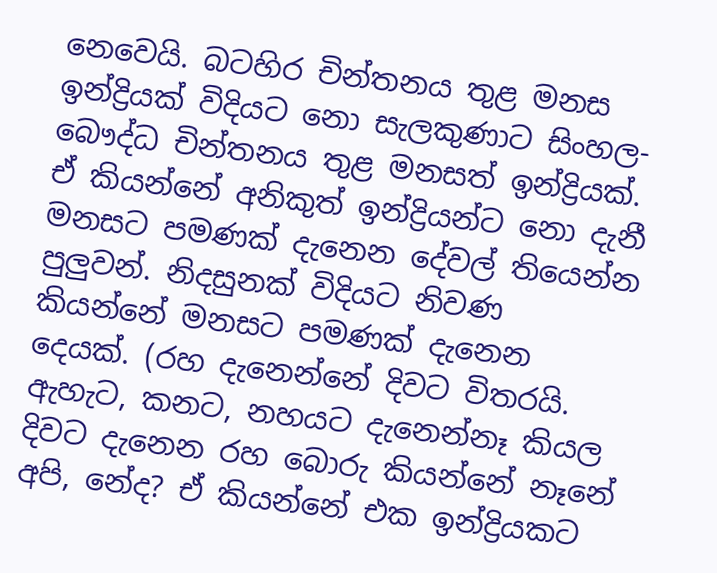නෙවෙයි. බටහිර චින්තනය තුළ මනස ඉන්ද්‍රියක් විදියට නො සැලකුණාට සිංහල-බෞද්ධ චින්තනය තුළ මනසත් ඉන්ද්‍රියක්. ඒ කියන්නේ අනිකුත් ඉන්ද්‍රියන්ට නො දැනී මනසට පමණක් දැනෙන දේවල් තියෙන්න පුලුවන්. නිදසුනක් විදියට නිවණ කියන්නේ මනසට පමණක් දැනෙන දෙයක්. (රහ දැනෙන්නේ දිවට විතරයි. ඇහැට, කනට, නහයට දැනෙන්නෑ කියල දිවට දැනෙන රහ බොරු කියන්නේ නෑනේ අපි, නේද? ඒ කියන්නේ එක ඉන්ද්‍රියකට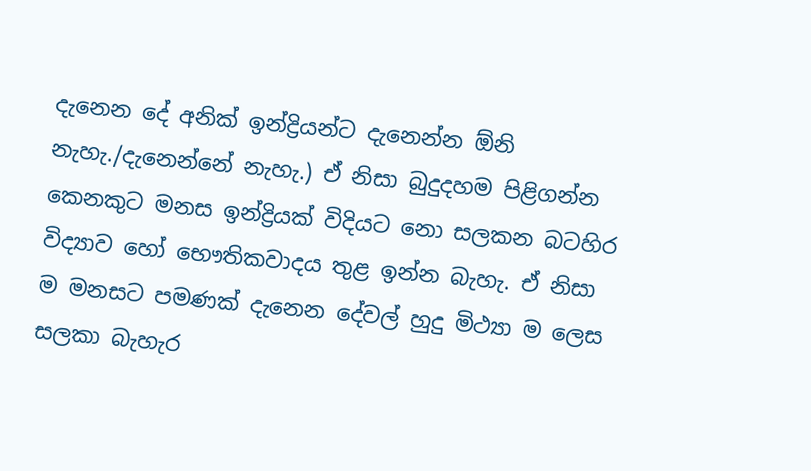දැනෙන දේ අනික් ඉන්ද්‍රියන්ට දැනෙන්න ඕනි නැහැ./දැනෙන්නේ නැහැ.) ඒ නිසා බුදුදහම පිළිගන්න කෙනකුට මනස ඉන්ද්‍රියක් විදියට නො සලකන බටහිර විද්‍යාව හෝ භෞතිකවාදය තුළ ඉන්න බැහැ. ඒ නිසා ම මනසට පමණක් දැනෙන දේවල් හුදු මිථ්‍යා ම ලෙස සලකා බැහැර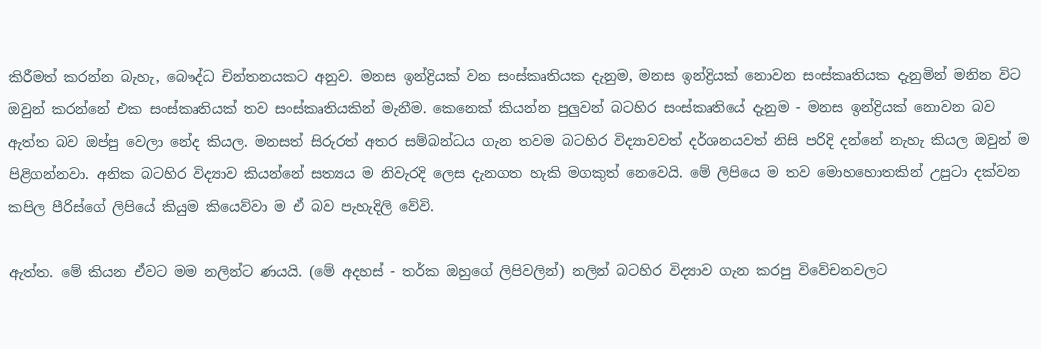කිරීමත් කරන්න බැහැ, බෞද්ධ චින්තනයකට අනුව. මනස ඉන්ද්‍රියක් වන සංස්කෘතියක දැනුම, මනස ඉන්ද්‍රියක් නොවන සංස්කෘතියක දැනුමින් මනින විට ඔවුන් කරන්නේ එක සංස්කෘතියක් තව සංස්කෘතියකින් මැනීම. කෙනෙක් කියන්න පුලුවන් බටහිර සංස්කෘතියේ දැනුම - මනස ඉන්ද්‍රියක් නොවන බව ඇත්ත බව ඔප්පු වෙලා නේද කියල. මනසත් සිරුරත් අතර සම්බන්ධය ගැන තවම බටහිර විද්‍යාවවත් දර්ශනයවත් නිසි පරිදි දන්නේ නැහැ කියල ඔවුන් ම පිළිගන්නවා. අනික බටහිර විද්‍යාව කියන්නේ සත්‍යය ම නිවැරදි ලෙස දැනගත හැකි මගකුත් නෙවෙයි. මේ ලිපියෙ ම තව මොහහොතකින් උපුටා දක්වන කපිල පීරිස්ගේ ලිපියේ කියුම කියෙව්වා ම ඒ බව පැහැදිලි වේවි.

ඇත්ත. මේ කියන ඒවට මම නලින්ට ණයයි. (මේ අදහස් - තර්ක ඔහුගේ ලිපිවලින්) නලින් බටහිර විද්‍යාව ගැන කරපු විවේචනවලට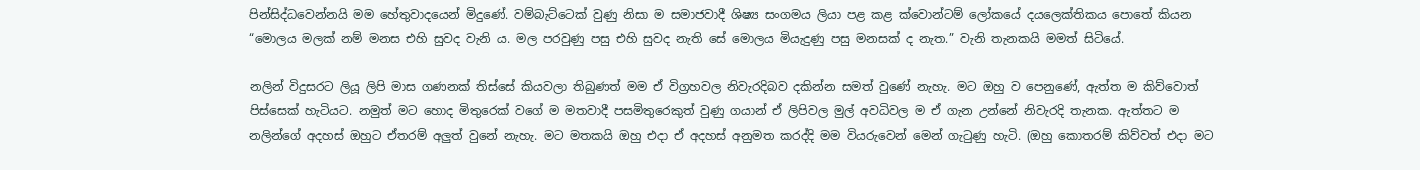පින්සිද්ධවෙන්නයි මම හේතුවාදයෙන් මිදුණේ. වම්බැට්ටෙක් වුණු නිසා ම සමාජවාදී ශිෂ්‍ය සංගමය ලියා පළ කළ ක්වොන්ටම් ලෝකයේ දයලෙක්තිකය පොතේ කියන “මොලය මලක් නම් මනස එහි සුවද වැනි ය. මල පරවුණු පසු එහි සුවද නැති සේ මොලය මියැදුණු පසු මනසක් ද නැත.” වැනි තැනකයි මමත් සිටියේ.

නලින් විදුසරට ලියූ ලිපි මාස ගණනක් තිස්සේ කියවලා තිබුණත් මම ඒ විග්‍රහවල නිවැරදිබව දකින්න සමත් වුණේ නැහැ. මට ඔහු ව පෙනුණේ, ඇත්ත ම කිව්වොත් පිස්සෙක් හැටියට. නමුත් මට හොද මිතුරෙක් වගේ ම මතවාදී පසමිතුරෙකුත් වුණු ගයාන් ඒ ලිපිවල මුල් අවධිවල ම ඒ ගැන උන්නේ නිවැරදි තැනක. ඇත්තට ම නලින්ගේ අදහස් ඔහුට ඒතරම් අලුත් වුනේ නැහැ. මට මතකයි ඔහු එදා ඒ අදහස් අනුමත කරද්දි මම වියරුවෙන් මෙන් ගැටුණු හැටි. (ඔහු කොතරම් කිව්වත් එදා මට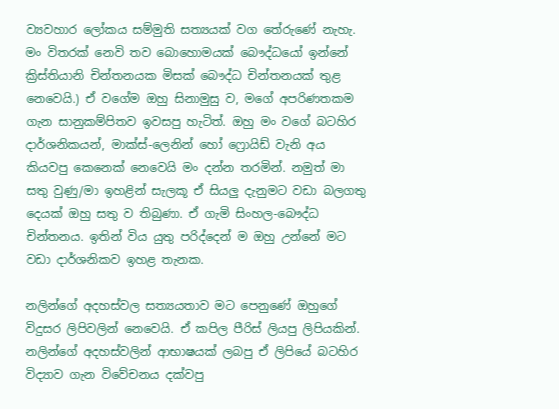ව්‍යවහාර ලෝකය සම්මුති සත්‍යයක් වග තේරුණේ නැහැ. මං විතරක් නෙවි තව බොහොමයක් බෞද්ධයෝ ඉන්නේ ක්‍රිස්තියානි චින්තනයක මිසක් බෞද්ධ චින්තනයක් තුළ නෙවෙයි.) ඒ වගේම ඔහු සිනාමුසු ව, මගේ අපරිණතකම ගැන සානුකම්පිතව ඉවසපු හැටිත්. ඔහු මං වගේ බටහිර දාර්ශනිකයන්, මාක්ස්-ලෙනින් හෝ ෆ්‍රොයිඩ් වැනි අය කියවපු කෙනෙක් නෙවෙයි මං දන්න තරමින්. නමුත් මා සතු වුණු/මා ඉහළින් සැලකූ ඒ සියලු දැනුමට වඩා බලගතු දෙයක් ඔහු සතු ව තිබුණා. ඒ ගැමි සිංහල-බෞද්ධ චින්තනය. ඉතින් විය යුතු පරිද්දෙන් ම ඔහු උන්නේ මට වඩා දාර්ශනිකව ඉහළ තැනක.

නලින්ගේ අදහස්වල සත්‍යයතාව මට පෙනුණේ ඔහුගේ විදුසර ලිපිවලින් නෙවෙයි. ඒ කපිල පීරිස් ලියපු ලිපියකින්. නලින්ගේ අදහස්වලින් ආභාෂයක් ලබපු ඒ ලිපියේ බටහිර විද්‍යාව ගැන විවේචනය දක්වපු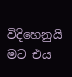විදිහෙනුයි මට එය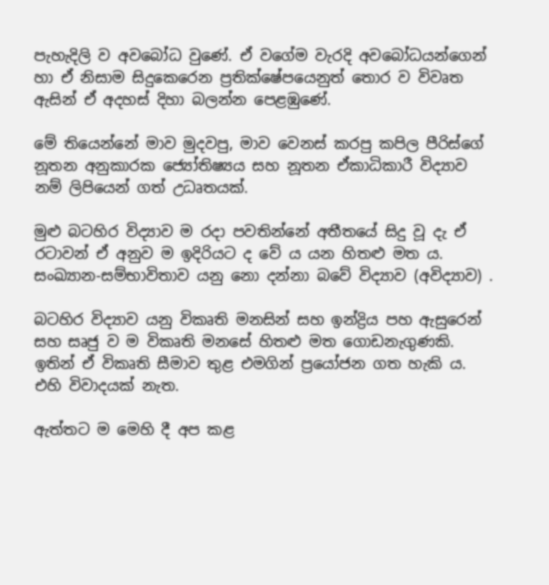පැහැදිලි ව අවබෝධ වුණේ. ඒ වගේම වැරදි අවබෝධයන්ගෙන් හා ඒ නිසාම සිදුකෙරෙන ප්‍රතික්ෂේපයෙනුත් තොර ව විවෘත ඇසින් ඒ අදහස් දිහා බලන්න පෙළඹුණේ.

මේ තියෙන්නේ මාව මුදවපු, මාව වෙනස් කරපු කපිල පීරිස්ගේ නූතන අනුකාරක ජ්‍යෝතිෂ්‍යය සහ නූතන ඒකාධිකාරී විද්‍යාව නම් ලිපියෙන් ගත් උධෘතයක්.

මුළු බටහිර විද්‍යාව ම රදා පවතින්නේ අතීතයේ සිදු වූ දැ ඒ රටාවන් ඒ අනුව ම ඉදිරියට ද වේ ය යන හිතළු මත ය. සංඛ්‍යාන-සම්භාවිතාව යනු නො දන්නා බවේ විද්‍යාව (අවිද්‍යාව) .

බටහිර විද්‍යාව යනු විකෘති මනසින් සහ ඉන්ද්‍රිය පහ ඇසුරෙන් සහ සෘජු ව ම විකෘති මනසේ හිතළු මත ගොඩනැගුණකි. ඉතින් ඒ විකෘති සීමාව තුළ එමගින් ප්‍රයෝජන ගත හැකි ය. එහි විවාදයක්‌ නැත.

ඇත්තට ම මෙහි දී අප කළ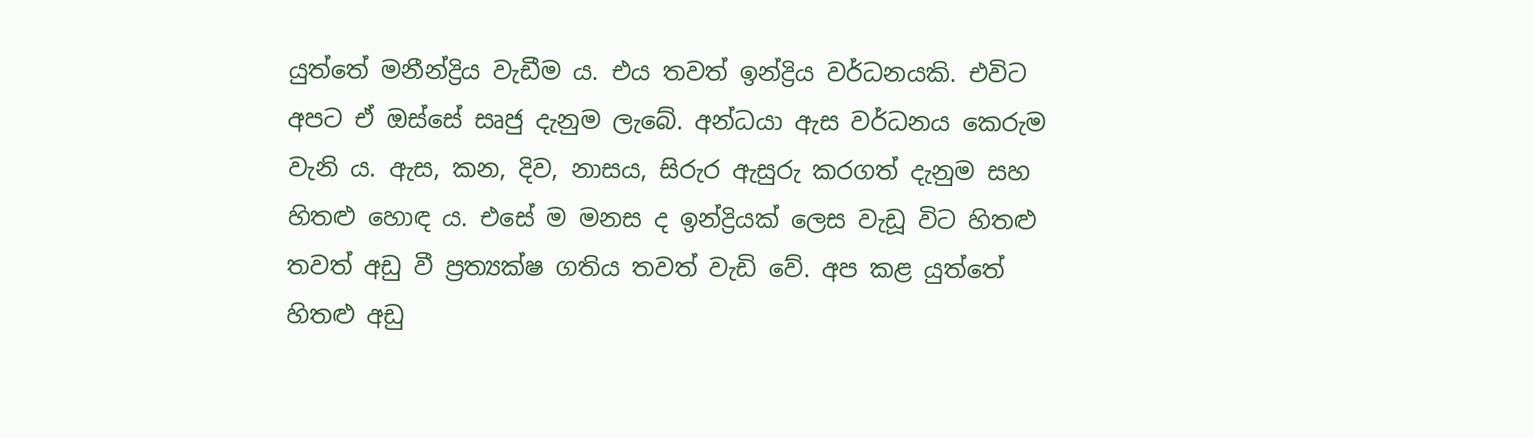යුත්තේ මනීන්ද්‍රිය වැඩීම ය. එය තවත් ඉන්ද්‍රිය වර්ධනයකි. එවිට අපට ඒ ඔස්‌සේ සෘජු දැනුම ලැබේ. අන්ධයා ඇස වර්ධනය කෙරුම වැනි ය. ඇස, කන, දිව, නාසය, සිරුර ඇසුරු කරගත් දැනුම සහ හිතළු හොඳ ය. එසේ ම මනස ද ඉන්ද්‍රියක්‌ ලෙස වැඩූ විට හිතළු තවත් අඩු වී ප්‍රත්‍යක්‌ෂ ගතිය තවත් වැඩි වේ. අප කළ යුත්තේ හිතළු අඩු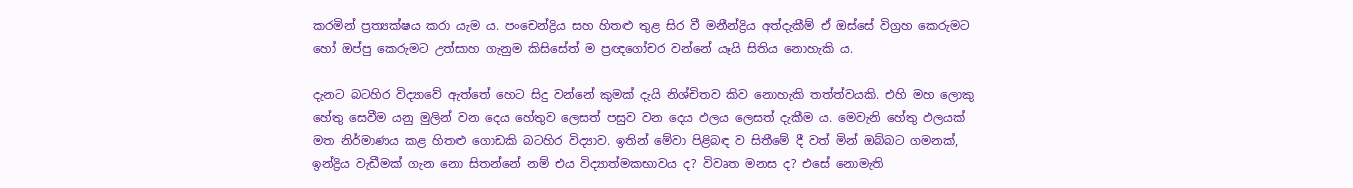කරමින් ප්‍රත්‍යක්‌ෂය කරා යැම ය. පංචෙන්ද්‍රිය සහ හිතළු තුළ සිර වී මනීන්ද්‍රිය අත්දැකීම් ඒ ඔස්‌සේ විග්‍රහ කෙරුමට හෝ ඔප්පු කෙරුමට උත්සාහ ගැනුම කිසිසේත් ම ප්‍රඥගෝචර වන්නේ යෑයි සිතිය නොහැකි ය.

දැනට බටහිර විද්‍යාවේ ඇත්තේ හෙට සිදු වන්නේ කුමක්‌ දැයි නිශ්චිතව කිව නොහැකි තත්ත්වයකි. එහි මහ ලොකු හේතු සෙවීම යනු මුලින් වන දෙය හේතුව ලෙසත් පසුව වන දෙය ඵලය ලෙසත් දැකීම ය. මෙවැනි හේතු ඵලයක්‌ මත නිර්මාණය කළ හිතළු ගොඩකි බටහිර විද්‍යාව. ඉතින් මේවා පිළිබඳ ව සිතීමේ දී වත් මින් ඔබ්බට ගමනක්‌, ඉන්ද්‍රිය වැඩීමක්‌ ගැන නො සිතන්නේ නම් එය විද්‍යාත්මකභාවය ද? විවෘත මනස ද? එසේ නොමැති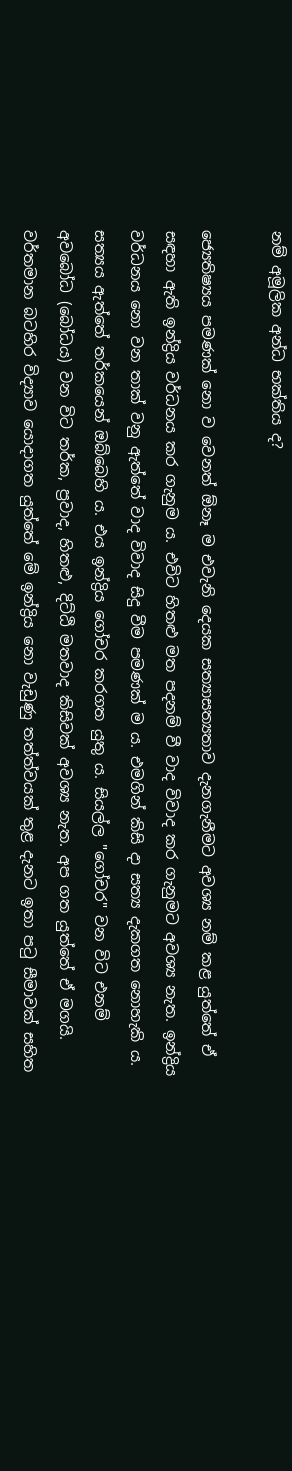නම් අමූලික අන්ධ භක්‌තිය ද?

ජ්‍යෙතිෂ්‍යය පමණක්‌ නො ව වෙනත් ඕනෑ ම එවැනි දෙයක සත්‍යාසත්‍යතාව දැනගැනීමට අවශ්‍ය නම් කළ යුත්තේ ඒ සඳහා ඇති ඉන්ද්‍රිය වර්ධනය කර ගැනුම ය. එවිට හිතළු මත පදනම් වී වාද විවාද කර ගැනුමට අවශ්‍ය නැත. ඉන්ද්‍රිය වර්ධනය නො වන තාක්‌ වනු ඇත්තේ වාද විවාද සිදු වීම පමණක්‌ ම ය. එමගින් කිසි දා සත්‍ය දැකගත නොහැකි ය. සත්‍යය ඇත්තේ තර්කයෙන් ඔබ්බෙහි ය. එය ඉන්ද්‍රිය ගෝචර කරගත යුතු ය. සියල්ල "ගෝචර" වන විට එනම් අවබෝධ (බෝධය) වන විට තර්ක, ප්‍රවාද, හිතළු, දිට්‌ඨි මතවාද කිසිවක්‌ අවශ්‍ය නැත. අප ගත යුත්තේ ඒ මගයි. වර්තමාන බටහිර විද්‍යාව යොදාගත යුත්තේ මේ ඉන්ද්‍රිය නො වැඩුණු තත්ත්වයක්‌ තුළ දැනට ඉතා පටු සීමාවක්‌ සහිත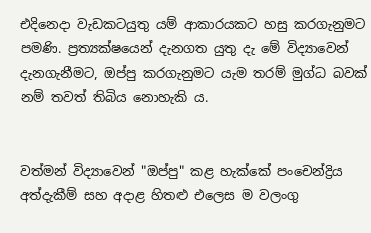එදිනෙදා වැඩකටයුතු යම් ආකාරයකට හසු කරගැනුමට පමණි. ප්‍රත්‍යක්‌ෂයෙන් දැනගත යුතු දැ මේ විද්‍යාවෙන් දැනගැනීමට, ඔප්පු කරගැනුමට යැම තරම් මුග්ධ බවක්‌ නම් තවත් තිබිය නොහැකි ය.


වත්මන් විද්‍යාවෙන් "ඔප්පු" කළ හැක්‌කේ පංචෙන්ද්‍රිය අත්දැකීම් සහ අදාළ හිතළු එලෙස ම වලංගු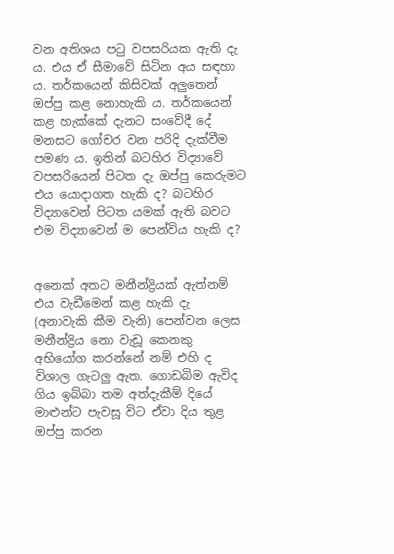වන අතිශය පටු වපසරියක ඇති දැ ය. එය ඒ සීමාවේ සිටින අය සඳහා ය. තර්කයෙන් කිසිවක්‌ අලුතෙන් ඔප්පු කළ නොහැකි ය. තර්කයෙන් කළ හැක්‌කේ දැනට සංවේදී දේ මනසට ගෝචර වන පරිදි දැක්‌වීම පමණ ය. ඉතින් බටහිර විද්‍යාවේ වපසරියෙන් පිටත දැ ඔප්පු කෙරුමට එය යොදාගත හැකි ද? බටහිර විද්‍යාවෙන් පිටත යමක්‌ ඇති බවට එම විද්‍යාවෙන් ම පෙන්විය හැකි ද?


අනෙක්‌ අතට මනීන්ද්‍රියක්‌ ඇත්නම් එය වැඩීමෙන් කළ හැකි දැ (අනාවැකි කීම වැනි) පෙන්වන ලෙස මනීන්ද්‍රිය නො වැඩූ කෙනකු අභියෝග කරන්නේ නම් එහි ද විශාල ගැටලු ඇත. ගොඩබිම ඇවිද ගිය ඉබ්බා තම අත්දැකීම් දියේ මාළුන්ට පැවසූ විට ඒවා දිය තුළ ඔප්පු කරන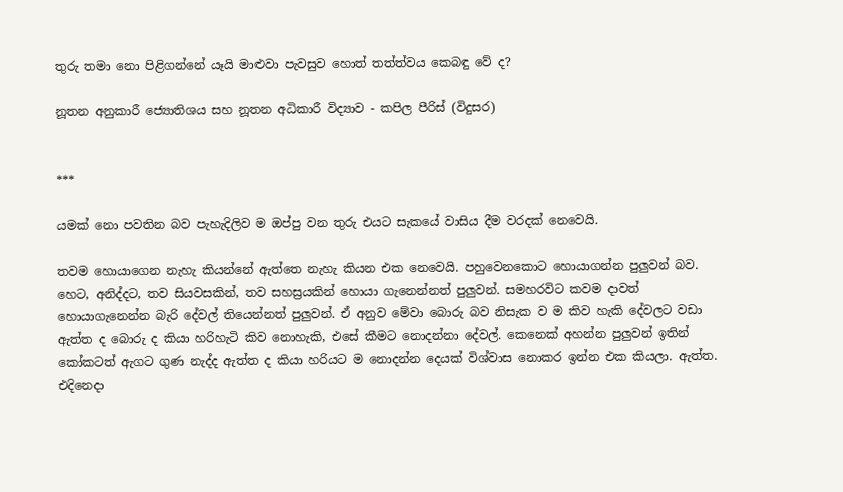තුරු තමා නො පිළිගන්නේ යෑයි මාළුවා පැවසුව හොත් තත්ත්වය කෙබඳු වේ ද?

නූතන අනුකාරී ජ්‍යොතිශය සහ නූතන අධිකාරී විද්‍යාව - කපිල පීරිස් (විදුසර)


***

යමක් නො පවතින බව පැහැදිලිව ම ඔප්පු වන තුරු එයට සැකයේ වාසිය දීම වරදක් නෙවෙයි.

තවම හොයාගෙන නැහැ කියන්නේ ඇත්තෙ නැහැ කියන එක නෙවෙයි. පහුවෙනකොට හොයාගන්න පුලුවන් බව. හෙට, අනිද්දට, තව සියවසකින්, තව සහස්‍රයකින් හොයා ගැනෙන්නත් පුලුවන්. සමහරවිට කවම දාවත් හොයාගැනෙන්න බැරි දේවල් තියෙන්නත් පුලුවන්. ඒ අනුව මේවා බොරු බව නිසැක ව ම කිව හැකි දේවලට වඩා ඇත්ත ද බොරු ද කියා හරිහැටි කිව නොහැකි, එසේ කීමට නොදන්නා දේවල්. කෙනෙක් අහන්න පුලුවන් ඉතින් කෝකටත් ඇගට ගුණ නැද්ද ඇත්ත ද කියා හරියට ම නොදන්න දෙයක් විශ්වාස නොකර ඉන්න එක කියලා. ඇත්ත. එදිනෙදා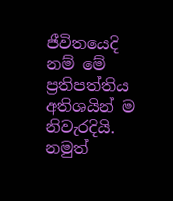ජීවිතයෙදි නම් මේ ප්‍රතිපත්තිය අතිශයින් ම නිවැරදියි. නමුත්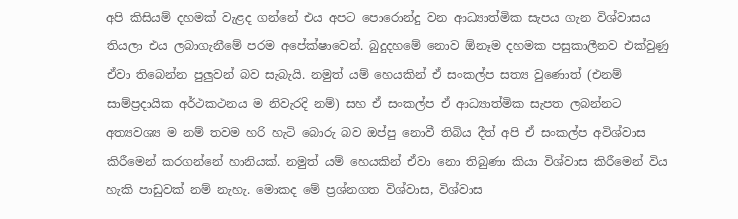අපි කිසියම් දහමක් වැළද ගන්නේ එය අපට පොරොන්දු වන ආධ්‍යාත්මික සැපය ගැන විශ්වාසය තියලා එය ලබාගැනීමේ පරම අපේක්ෂාවෙන්. බුදුදහමේ නොව ඕනෑම දහමක පසුකාලීනව එක්වුණු ඒවා තිබෙන්න පුලුවන් බව සැබැයි. නමුත් යම් හෙයකින් ඒ සංකල්ප සත්‍ය වුණොත් (එනම් සාම්ප්‍රදායික අර්ථකථනය ම නිවැරදි නම්) සහ ඒ සංකල්ප ඒ ආධ්‍යාත්මික සැපත ලබන්නට අත්‍යවශ්‍ය ම නම් තවම හරි හැටි බොරු බව ඔප්පු නොවී තිබිය දීත් අපි ඒ සංකල්ප අවිශ්වාස කිරීමෙන් කරගන්නේ හානියක්. නමුත් යම් හෙයකින් ඒවා නො තිබුණා කියා විශ්වාස කිරීමෙන් විය හැකි පාඩුවක් නම් නැහැ. මොකද මේ ප්‍රශ්නගත විශ්වාස, විශ්වාස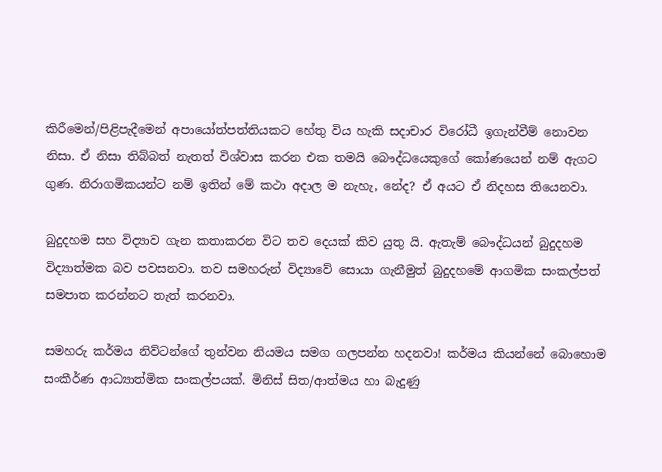කිරීමෙන්/පිළිපැදීමෙන් අපායෝත්පත්තියකට හේතු විය හැකි සදාචාර විරෝධී ඉගැන්වීම් නොවන නිසා. ඒ නිසා තිබ්බත් නැතත් විශ්වාස කරන එක තමයි බෞද්ධයෙකුගේ කෝණයෙන් නම් ඇගට ගුණ. නිරාගමිකයන්ට නම් ඉතින් මේ කථා අදාල ම නැහැ, නේද? ඒ අයට ඒ නිදහස තියෙනවා.

බුදුදහම සහ විද්‍යාව ගැන කතාකරන විට තව දෙයක් කිව යුතු යි. ඇතැම් බෞද්ධයන් බුදුදහම විද්‍යාත්මක බව පවසනවා. තව සමහරුන් විද්‍යාවේ සොයා ගැනීමුත් බුදුදහමේ ආගමික සංකල්පත් සමපාත කරන්නට තැත් කරනවා.

සමහරු කර්මය නිව්ටන්ගේ තුන්වන නියමය සමග ගලපන්න හදනවා! කර්මය කියන්නේ බොහොම සංකීර්ණ ආධ්‍යාත්මික සංකල්පයක්. මිනිස් සිත/ආත්මය හා බැදුණු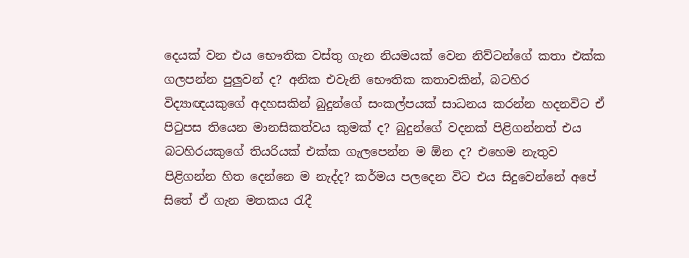දෙයක් වන එය භෞතික වස්තු ගැන නියමයක් වෙන නිව්ටන්ගේ කතා එක්ක ගලපන්න පුලුවන් ද? අනික එවැනි භෞතික කතාවකින්, බටහිර විද්‍යාඥයකුගේ අදහසකින් බුදුන්ගේ සංකල්පයක් සාධනය කරන්න හදනවිට ඒ පිටුපස තියෙන මානසිකත්වය කුමක් ද? බුදුන්ගේ වදනක් පිළිගන්නත් එය බටහිරයකුගේ තියරියක් එක්ක ගැලපෙන්න ම ඕන ද? එහෙම නැතුව පිළිගන්න හිත දෙන්නෙ ම නැද්ද? කර්මය පලදෙන විට එය සිදුවෙන්නේ අපේ සිතේ ඒ ගැන මතකය රැදී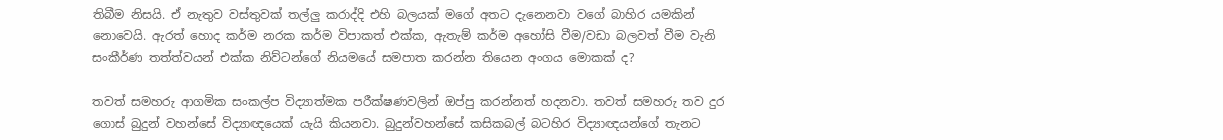තිබීම නිසයි. ඒ නැතුව වස්තුවක් තල්ලු කරාද්දි එහි බලයක් මගේ අතට දැනෙනවා වගේ බාහිර යමකින් නොවෙයි. ඇරත් හොද කර්ම නරක කර්ම විපාකත් එක්ක, ඇතැම් කර්ම අහෝසි වීම/වඩා බලවත් වීම වැනි සංකීර්ණ තත්ත්වයන් එක්ක නිව්ටන්ගේ නියමයේ සමපාත කරන්න තියෙන අංගය මොකක් ද?

තවත් සමහරු ආගමික සංකල්ප විද්‍යාත්මක පරීක්ෂණවලින් ඔප්පු කරන්නත් හදනවා. තවත් සමහරු තව දුර ගොස් බුදුන් වහන්සේ විද්‍යාඥයෙක් යැයි කියනවා. බුදුන්වහන්සේ කසිකබල් බටහිර විද්‍යාඥයන්ගේ තැනට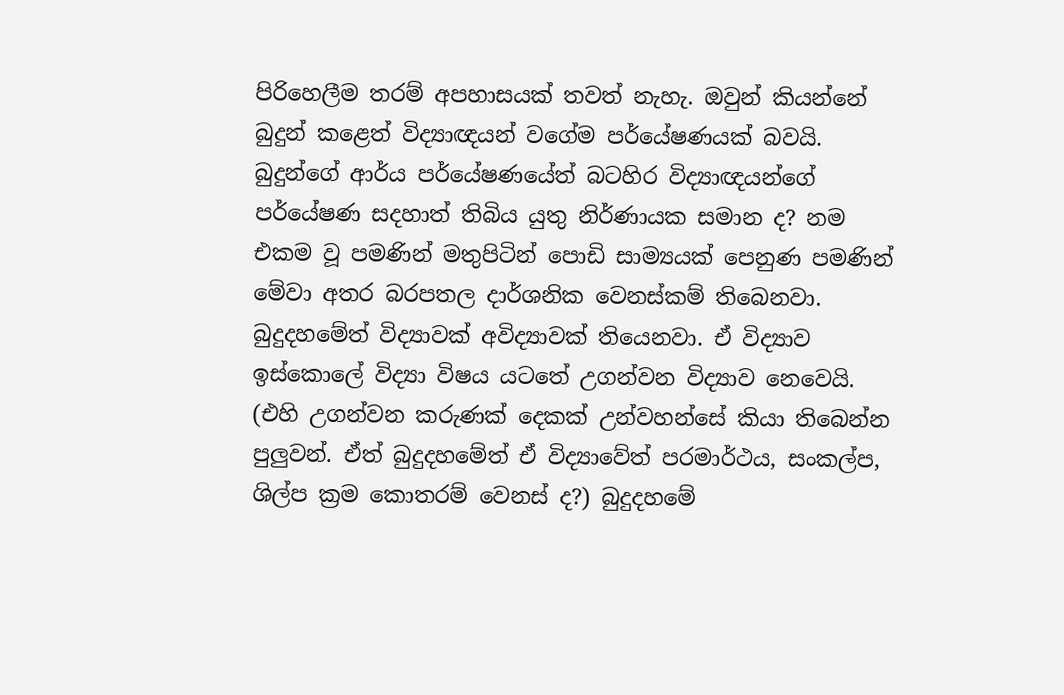පිරිහෙලීම තරම් අපහාසයක් තවත් නැහැ. ඔවුන් කියන්නේ බුදුන් කළෙත් විද්‍යාඥයන් වගේම පර්යේෂණයක් බවයි. බුදුන්ගේ ආර්ය පර්යේෂණයේත් බටහිර විද්‍යාඥයන්ගේ පර්යේෂණ සදහාත් තිබිය යුතු නිර්ණායක සමාන ද? නම එකම වූ පමණින් මතුපිටින් පොඩි සාම්‍යයක් පෙනුණ පමණින් මේවා අතර බරපතල දාර්ශනික වෙනස්කම් තිබෙනවා. බුදුදහමේත් විද්‍යාවක් අවිද්‍යාවක් තියෙනවා. ඒ විද්‍යාව ඉස්කොලේ විද්‍යා විෂය යටතේ උගන්වන විද්‍යාව නෙවෙයි. (එහි උගන්වන කරුණක් දෙකක් උන්වහන්සේ කියා තිබෙන්න පුලුවන්. ඒත් බුදුදහමේත් ඒ විද්‍යාවේත් පරමාර්ථය, සංකල්ප, ශිල්ප ක්‍රම කොතරම් වෙනස් ද?) බුදුදහමේ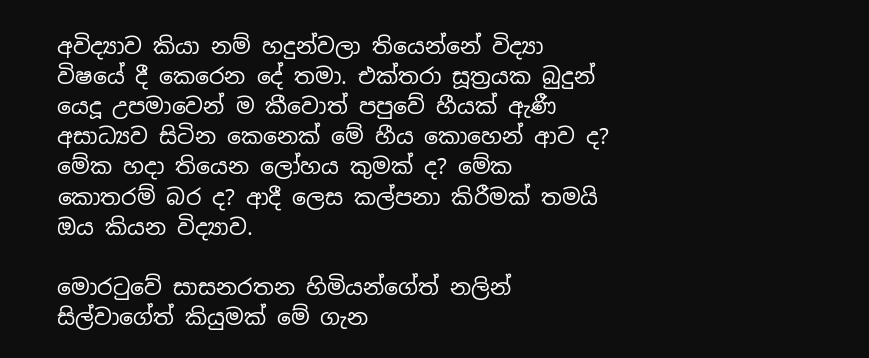අවිද්‍යාව කියා නම් හදුන්වලා තියෙන්නේ විද්‍යා විෂයේ දී කෙරෙන දේ තමා. එක්තරා සූත්‍රයක බුදුන් යෙදූ උපමාවෙන් ම කීවොත් පපුවේ හීයක් ඇණී අසාධ්‍යව සිටින කෙනෙක් මේ හීය කොහෙන් ආව ද? මේක හදා තියෙන ලෝහය කුමක් ද? මේක කොතරම් බර ද? ආදී ලෙස කල්පනා කිරීමක් තමයි ඔය කියන විද්‍යාව.

මොරටුවේ සාසනරතන හිමියන්ගේත් නලින් සිල්වාගේත් කියුමක් මේ ගැන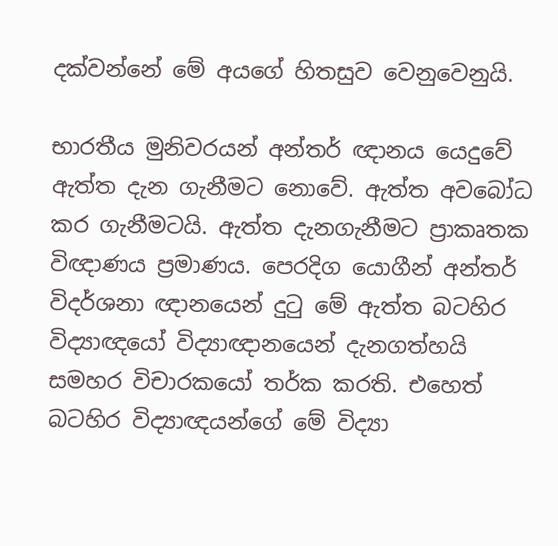දක්වන්නේ මේ අයගේ හිතසුව වෙනුවෙනුයි.

භාරතීය මුනිවරයන් අන්තර් ඥානය යෙදුවේ ඇත්ත දැන ගැනීමට නොවේ. ඇත්ත අවබෝධ කර ගැනීමටයි. ඇත්ත දැනගැනීමට ප්‍රාකෘතක විඥාණය ප්‍රමාණය. පෙරදිග යොගීන් අන්තර් විදර්ශනා ඥානයෙන් දුටු මේ ඇත්ත බටහිර විද්‍යාඥයෝ විද්‍යාඥානයෙන් දැනගත්හයි සමහර විචාරකයෝ තර්ක කරති. එහෙත් බටහිර විද්‍යාඥයන්ගේ මේ විද්‍යා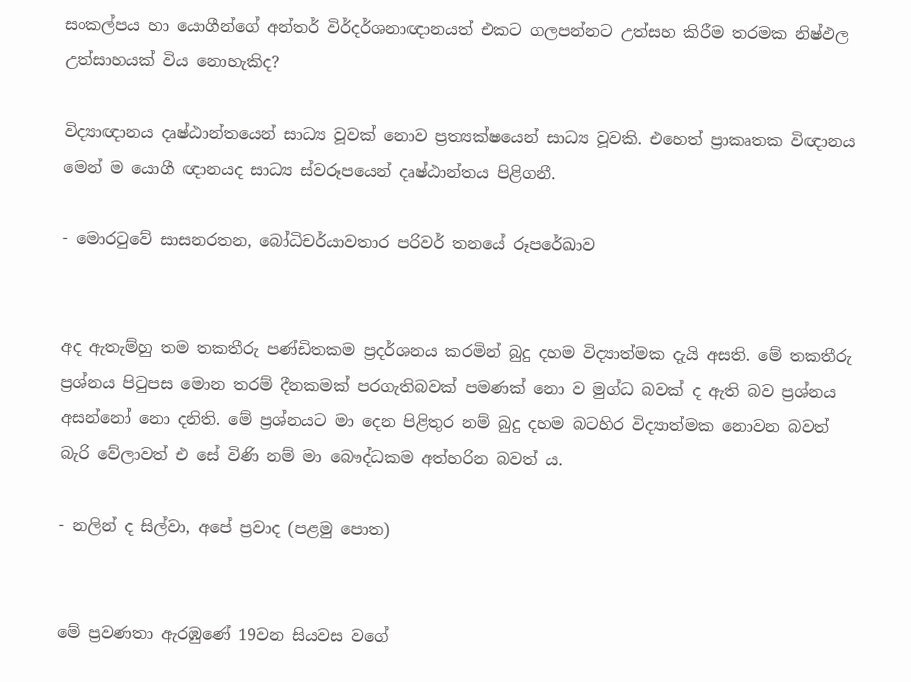සංකල්පය හා යොගීන්ගේ අන්තර් විර්දර්ශනාඥානයත් එකට ගලපන්නට උත්සහ කිරීම තරමක නිෂ්ඵල උත්සාහයක් විය නොහැකිද?

විද්‍යාඥානය දෘෂ්ඨාන්තයෙන් සාධ්‍ය වූවක් නොව ප්‍රත්‍යක්ෂයෙන් සාධ්‍ය වූවකි. එහෙත් ප්‍රාකෘතක විඥානය මෙන් ම යොගී ඥානයද සාධ්‍ය ස්වරූපයෙන් දෘෂ්ඨාන්තය පිළිගනී.

- මොරටුවේ සාසනරතන, බෝධිචර්යාවතාර පරිවර් තනයේ රූපරේඛාව


අද ඇතැම්හු තම තකතීරු පණ්ඩිතකම ප්‍රදර්ශනය කරමින් බුදු දහම විද්‍යාත්මක දැයි අසති. මේ තකතීරු ප්‍රශ්නය පිටුපස මොන තරම් දීනකමක් පරගැතිබවක් පමණක් නො ව මුග්ධ බවක් ද ඇති බව ප්‍රශ්නය අසන්නෝ නො දනිති. මේ ප්‍රශ්නයට මා දෙන පිළිතුර නම් බුදු දහම බටහිර විද්‍යාත්මක නොවන බවත් බැරි වේලාවත් එ සේ විණි නම් මා බෞද්ධකම අත්හරින බවත් ය.

- නලින් ද සිල්වා, අපේ ප්‍රවාද (පළමු පොත)


මේ ප්‍රවණතා ඇරඹුණේ 19වන සියවස වගේ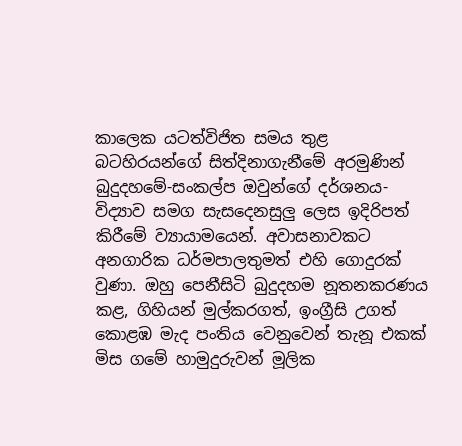කාලෙක යටත්විජිත සමය තුළ බටහිරයන්ගේ සිත්දිනාගැනීමේ අරමුණින් බුදුදහමේ-සංකල්ප ඔවුන්ගේ දර්ශනය-විද්‍යාව සමග සැසදෙනසුලු ලෙස ඉදිරිපත් කිරීමේ ව්‍යායාමයෙන්. අවාසනාවකට අනගාරික ධර්මපාලතුමත් එහි ගොදුරක් වුණා. ඔහු පෙනීසිටි බුදුදහම නූතනකරණය කළ, ගිහියන් මුල්කරගත්, ඉංග්‍රීසි උගත් කොළඹ මැද පංතිය වෙනුවෙන් තැනූ එකක් මිස ගමේ හාමුදුරුවන් මූලික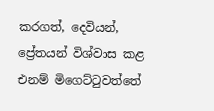කරගත්, දෙවියන්, ප්‍රේතයන් විශ්වාස කළ එනම් මිගෙට්ටුවත්තේ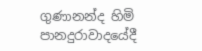ගුණානන්ද හිමි පානදුරාවාදයේදී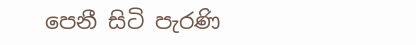පෙනී සිටි පැරණි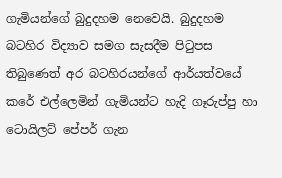ගැමියන්ගේ බුදුදහම නෙවෙයි. බුදුදහම බටහිර විද්‍යාව සමග සැසදීම පිටුපස තිබුණෙත් අර බටහිරයන්ගේ ආර්යත්වයේ කරේ එල්ලෙමින් ගැමියන්ට හැදි ගෑරුප්පු හා ටොයිලට් පේපර් ගැන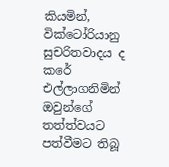කියමින්, වික්ටෝරියානු සුචරිතවාදය ද කරේ එල්ලාගනිමින් ඔවුන්ගේ තත්ත්වයට පත්වීමට තිබූ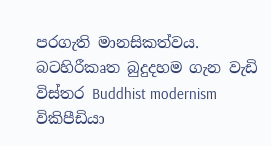පරගැති මානසිකත්වය. බටහිරීකෘත බුදුදහම ගැන වැඩි විස්තර Buddhist modernism විකිපීඩියා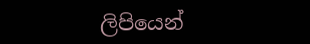ලිපියෙන්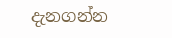දැනගන්න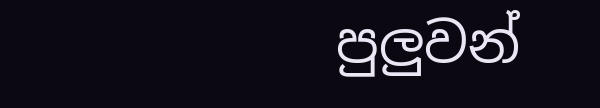පුලුවන්